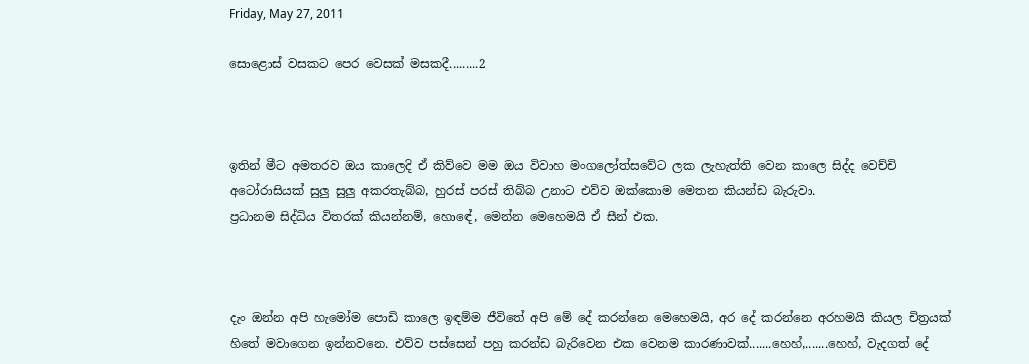Friday, May 27, 2011

සොළොස් වසකට පෙර වෙසක් මසකදී.........2



ඉතින් මීට අමතරව ඔය කාලෙදි ඒ කිව්වෙ මම ඔය විවාහ මංගලෝත්සවේට ලක ලැහැත්ති වෙන කාලෙ සිද්ද වෙච්චි අටෝරාසියක් සුලු සුලු අකරතැබ්බ, හුරස් පරස් තිබ්බ උනාට එව්ව ඔක්කොම මෙතන කියන්ඩ බැරුවා.
ප්‍රධානම සිද්ධිය විතරක් කියන්නම්, හොඳේ, මෙන්න මෙහෙමයි ඒ සීන් එක.



දැං ඔන්න අපි හැමෝම පොඩි කාලෙ ඉඳම්ම ජීවිතේ අපි මේ දේ කරන්නෙ මෙහෙමයි, අර දේ කරන්නෙ අරහමයි කියල චිත්‍රයක් හිතේ මවාගෙන ඉන්නවනෙ. එව්ව පස්සෙන් පහු කරන්ඩ බැරිවෙන එක වෙනම කාරණාවක්.......හෙහ්,.......හෙහ්, වැදගත් දේ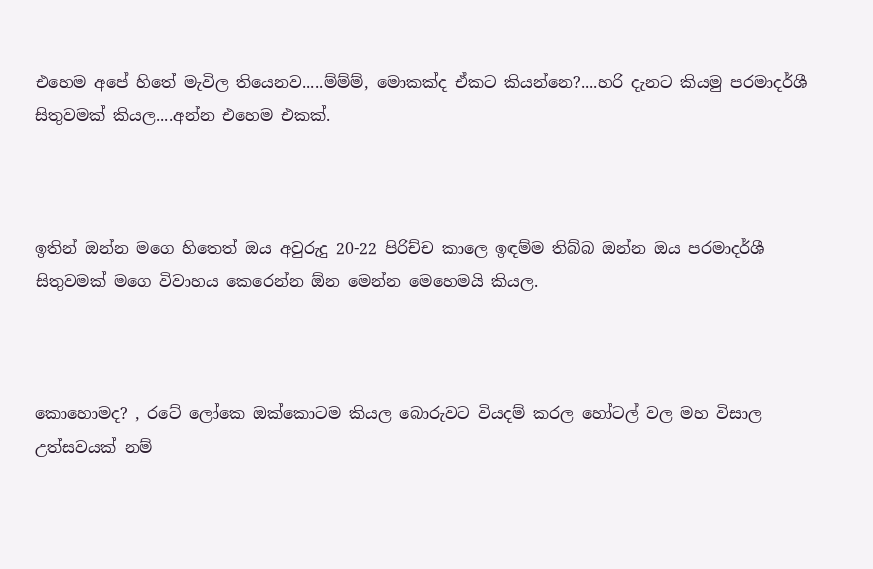එහෙම අපේ හිතේ මැවිල තියෙනව.....ම්ම්ම්, මොකක්ද ඒකට කියන්නෙ?....හරි දැනට කියමු පරමාදර්ශී සිතුවමක් කියල....අන්න එහෙම එකක්.



ඉතින් ඔන්න මගෙ හිතෙත් ඔය අවුරුදු 20-22 පිරිච්ච කාලෙ ඉඳම්ම තිබ්බ ඔන්න ඔය පරමාදර්ශී සිතුවමක් මගෙ විවාහය කෙරෙන්න ඕන මෙන්න මෙහෙමයි කියල.



කොහොමද? , රටේ ලෝකෙ ඔක්කොටම කියල බොරුවට වියදම් කරල හෝටල් වල මහ විසාල උත්සවයක් නම්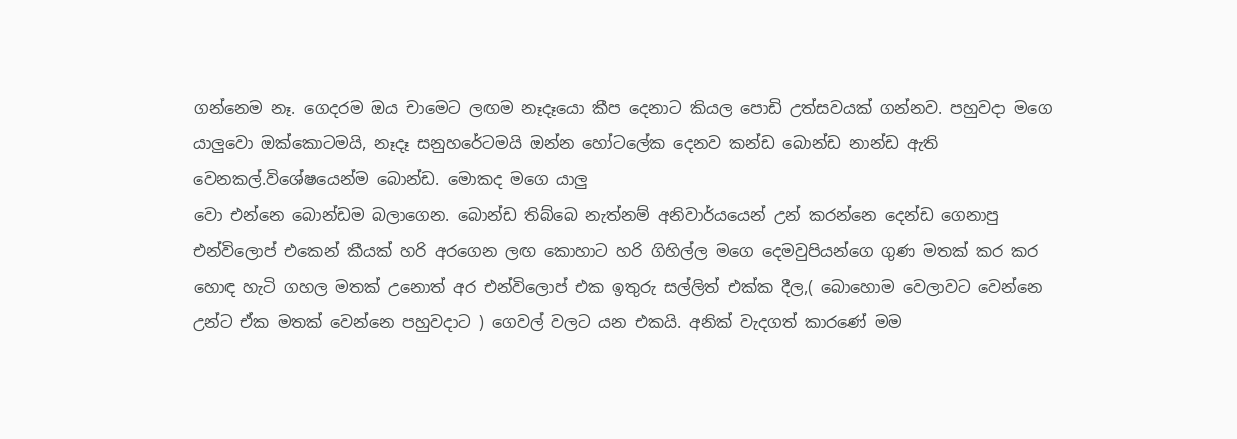ගන්නෙම නෑ. ගෙදරම ඔය චාමෙට ලඟම නෑදෑයො කීප දෙනාට කියල පොඩි උත්සවයක් ගන්නව. පහුවදා මගෙ යාලුවො ඔක්කොටමයි, නෑදෑ සනුහරේටමයි ඔන්න හෝටලේක දෙනව කන්ඩ බොන්ඩ නාන්ඩ ඇති වෙනකල්.විශේෂයෙන්ම බොන්ඩ. මොකද මගෙ යාලු
වො එන්නෙ බොන්ඩම බලාගෙන. බොන්ඩ තිබ්බෙ නැත්නම් අනිවාර්යයෙන් උන් කරන්නෙ දෙන්ඩ ගෙනාපු එන්විලොප් එකෙන් කීයක් හරි අරගෙන ලඟ කොහාට හරි ගිහිල්ල මගෙ දෙමවුපියන්ගෙ ගුණ මතක් කර කර හොඳ හැටි ගහල මතක් උනොත් අර එන්විලොප් එක ඉතුරු සල්ලිත් එක්ක දීල,( බොහොම වෙලාවට වෙන්නෙ උන්ට ඒක මතක් වෙන්නෙ පහුවදාට ) ගෙවල් වලට යන එකයි. අනික් වැදගත් කාරණේ මම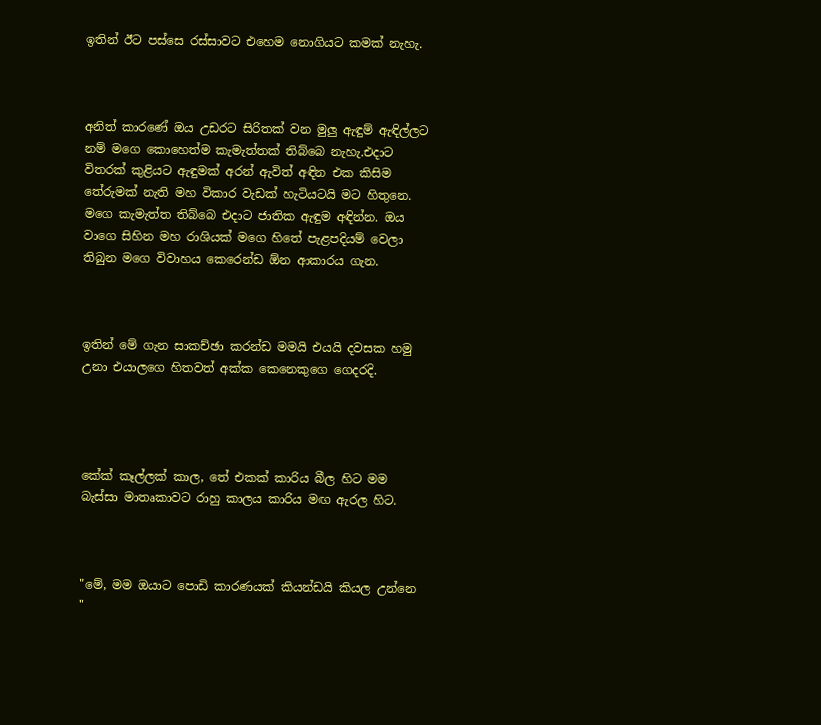ඉතින් ඊට පස්සෙ රස්සාවට එහෙම නොගියට කමක් නැහැ.



අනිත් කාරණේ ඔය උඩරට සිරිතක් වන මුලු ඇඳුම් ඇඳිල්ලට නම් මගෙ කොහෙත්ම කැමැත්තක් තිබ්බෙ නැහැ.එදාට විතරක් කුළියට ඇඳුමක් අරන් ඇවිත් අඳින එක කිසිම තේරුමක් නැති මහ විකාර වැඩක් හැටියටයි මට හිතුනෙ. මගෙ කැමැත්ත තිබ්බෙ එදාට ජාතික ඇඳුම අඳින්න. ඔය වාගෙ සිහින මහ රාශියක් මගෙ හිතේ පැළපදියම් වෙලා තිබුන මගෙ විවාහය කෙරෙන්ඩ ඕන ආකාරය ගැන.



ඉතින් මේ ගැන සාකච්ඡා කරන්ඩ මමයි එයයි දවසක හමු උනා එයාලගෙ හිතවත් අක්ක කෙනෙකුගෙ ගෙදරදි.




කේක් කෑල්ලක් කාල, තේ එකක් කාරිය බීල හිට මම බැස්සා මාතෘකාවට රාහු කාලය කාරිය මඟ ඇරල හිට.



"මේ, මම ඔයාට පොඩි කාරණයක් කියන්ඩයි කියල උන්නෙ "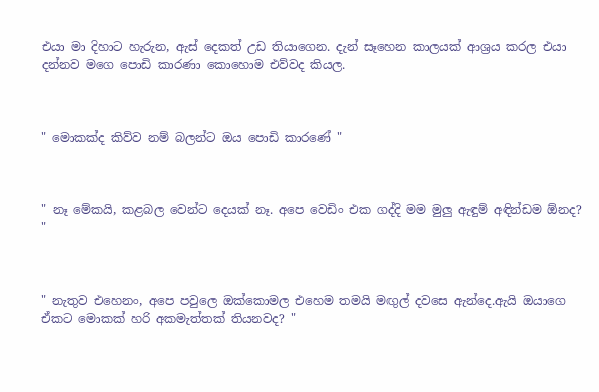එයා මා දිහාට හැරුන, ඇස් දෙකත් උඩ තියාගෙන. දැන් සෑහෙන කාලයක් ආශ්‍රය කරල එයා දන්නව මගෙ පොඩි කාරණා කොහොම එව්වද කියල.



" මොකක්ද කිව්ව නම් බලන්ට ඔය පොඩි කාරණේ "



" නෑ මේකයි, කළබල වෙන්ට දෙයක් නෑ. අපෙ වෙඩිං එක ගද්දි මම මුලු ඇඳුම් අඳින්ඩම ඕනද? "



" නැතුව එහෙනං, අපෙ පවුලෙ ඔක්කොමල එහෙම තමයි මඟුල් දවසෙ ඇන්දෙ.ඇයි ඔයාගෙ ඒකට මොකක් හරි අකමැත්තක් තියනවද? "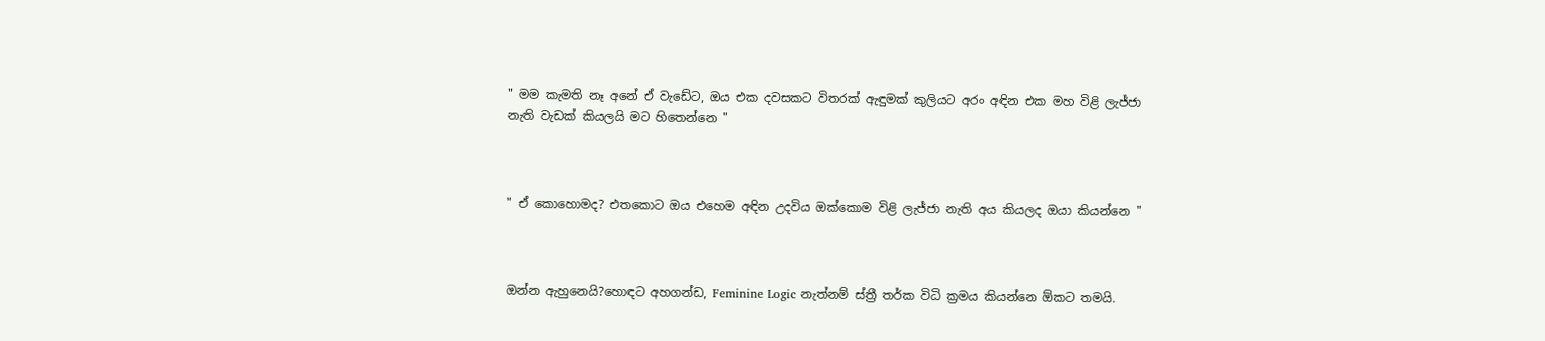" මම කැමති නෑ අනේ ඒ වැඩේට, ඔය එක දවසකට විතරක් ඇඳුමක් කුලියට අරං අඳින එක මහ විළි ලැජ්ජා නැති වැඩක් කියලයි මට හිතෙන්නෙ "



" ඒ කොහොමද? එතකොට ඔය එහෙම අඳින උදවිය ඔක්කොම විළි ලැජ්ජා නැති අය කියලද ඔයා කියන්නෙ "



ඔන්න ඇහුනෙයි?හොඳට අහගන්ඩ, Feminine Logic නැත්නම් ස්ත්‍රී තර්ක විධි ක්‍රමය කියන්නෙ ඕකට තමයි.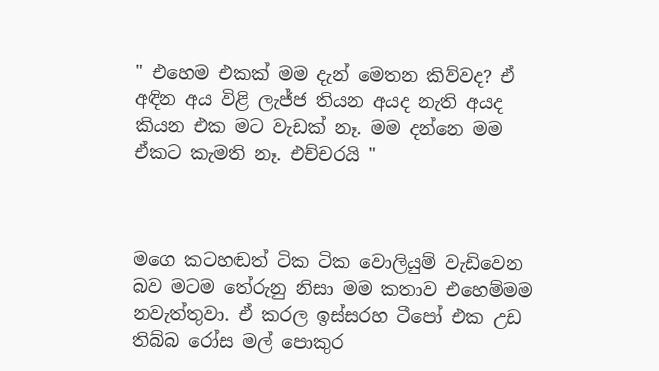" එහෙම එකක් මම දැන් මෙතන කිව්වද? ඒ අඳින අය විළි ලැජ්ජ තියන අයද නැති අයද කියන එක මට වැඩක් නෑ. මම දන්නෙ මම ඒකට කැමති නෑ. එච්චරයි "



මගෙ කටහඬත් ටික ටික වොලියුම් වැඩිවෙන බව මටම තේරුනු නිසා මම කතාව එහෙම්මම නවැත්තුවා. ඒ කරල ඉස්සරහ ටීපෝ එක උඩ තිබ්බ රෝස මල් පොකුර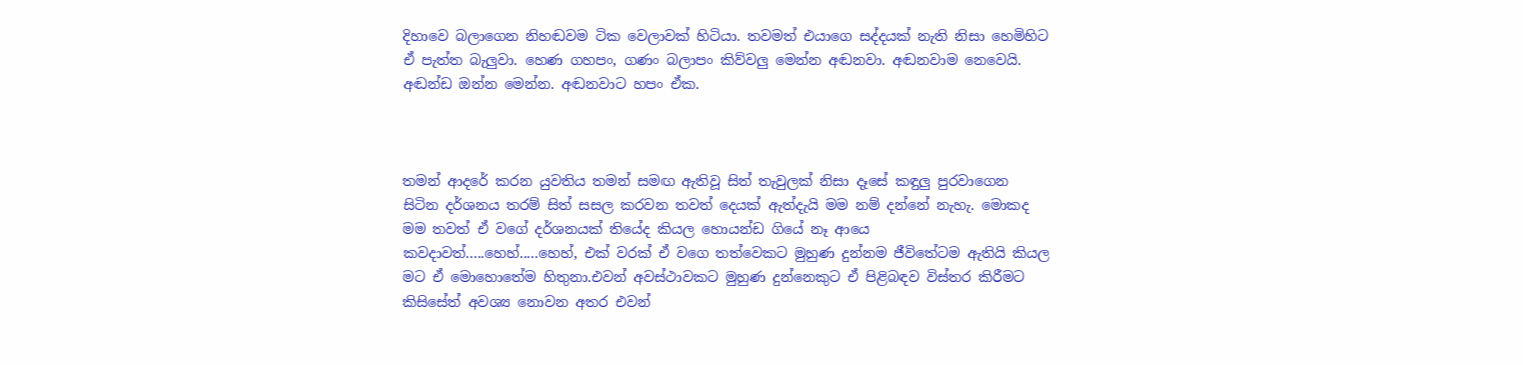දිහාවෙ බලාගෙන නිහඬවම ටික වෙලාවක් හිටියා. තවමත් එයාගෙ සද්දයක් නැති නිසා හෙමිහිට ඒ පැත්ත බැලුවා. හෙණ ගහපං, ගණං බලාපං කිව්වලු මෙන්න අඬනවා. අඬනවාම නෙවෙයි. අඬන්ඩ ඔන්න මෙන්න. අඬනවාට හපං ඒක.



තමන් ආදරේ කරන යුවතිය තමන් සමඟ ඇතිවූ සිත් තැවුලක් නිසා දෑසේ කඳුලු පුරවාගෙන සිටින දර්ශනය තරම් සිත් සසල කරවන තවත් දෙයක් ඇත්දැයි මම නම් දන්නේ නැහැ. මොකද මම තවත් ඒ වගේ දර්ශනයක් තියේද කියල හොයන්ඩ ගියේ නෑ ආයෙ කවදාවත්.....හෙහ්.....හෙහ්, එක් වරක් ඒ වගෙ තත්වෙකට මුහුණ දුන්නම ජීවිතේටම ඇතියි කියල මට ඒ මොහොතේම හිතුනා.එවන් අවස්ථාවකට මුහුණ දුන්නෙකුට ඒ පිළිබඳව විස්තර කිරීමට කිසිසේත් අවශ්‍ය නොවන අතර එවන්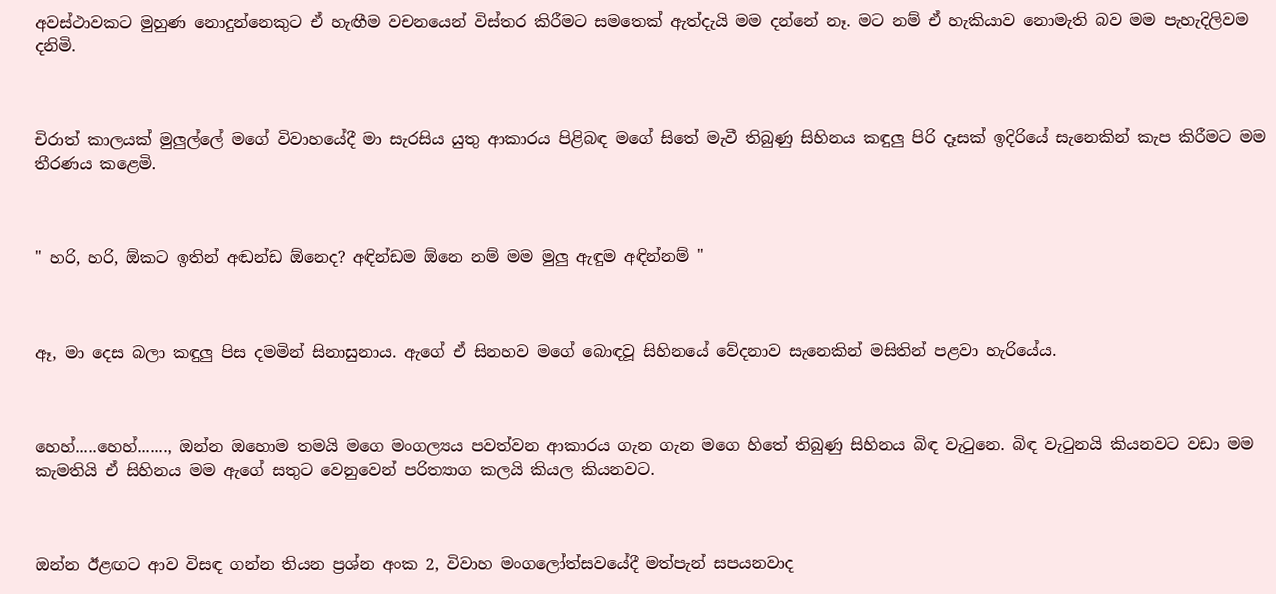අවස්ථාවකට මුහුණ නොදුන්නෙකුට ඒ හැඟීම වචනයෙන් විස්තර කිරීමට සමතෙක් ඇත්දැයි මම දන්නේ නෑ. මට නම් ඒ හැකියාව නොමැති බව මම පැහැදිලිවම දනිමි.



චිරාත් කාලයක් මුලුල්ලේ මගේ විවාහයේදී මා සැරසිය යුතු ආකාරය පිළිබඳ මගේ සිතේ මැවී තිබුණු සිහිනය කඳුලු පිරි දෑසක් ඉදිරියේ සැනෙකින් කැප කිරීමට මම තීරණය කළෙමි.



" හරි, හරි, ඕකට ඉතින් අඬන්ඩ ඕනෙද? අඳින්ඩම ඕනෙ නම් මම මුලු ඇඳුම අඳින්නම් "



ඈ, මා දෙස බලා කඳුලු පිස දමමින් සිනාසුනාය. ඇගේ ඒ සිනහව මගේ බොඳවූ සිහිනයේ වේදනාව සැනෙකින් මසිතින් පළවා හැරියේය.



හෙහ්.....හෙහ්......., ඔන්න ඔහොම තමයි මගෙ මංගල්‍යය පවත්වන ආකාරය ගැන ගැන මගෙ හිතේ තිබුණු සිහිනය බිඳ වැටුනෙ. බිඳ වැටුනයි කියනවට වඩා මම කැමතියි ඒ සිහිනය මම ඇගේ සතුට වෙනුවෙන් පරිත්‍යාග කලයි කියල කියනවට.



ඔන්න ඊළඟට ආව විසඳ ගන්න තියන ප්‍රශ්න අංක 2, විවාහ මංගලෝත්සවයේදී මත්පැන් සපයනවාද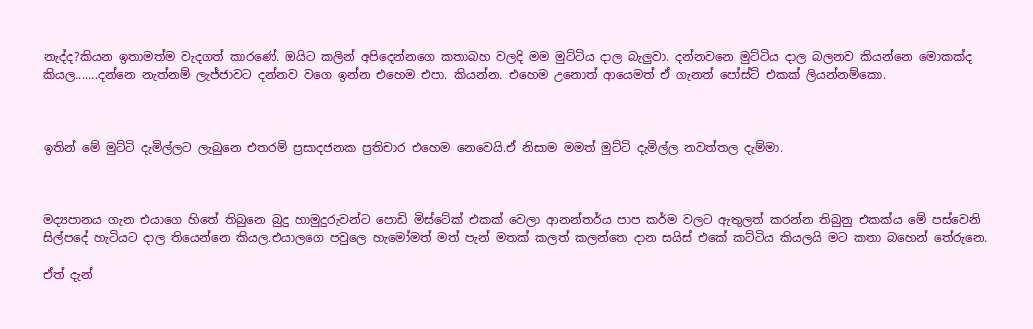නැද්ද?කියන ඉතාමත්ම වැදගත් කාරණේ. ඔයිට කලින් අපිදෙන්නගෙ කතාබහ වලදි මම මුට්ටිය දාල බැලුවා. දන්නවනෙ මුට්ටිය දාල බලනව කියන්නෙ මොකක්ද කියල.......දන්නෙ නැත්නම් ලැජ්ජාවට දන්නව වගෙ ඉන්න එහෙම එපා. කියන්න. එහෙම උනොත් ආයෙමත් ඒ ගැනත් පෝස්ට් එකක් ලියන්නම්කො.



ඉතින් මේ මුට්ටි දැමිල්ලට ලැබුනෙ එතරම් ප්‍රසාදජනක ප්‍රතිචාර එහෙම නෙවෙයි.ඒ නිසාම මමත් මුට්ටි දැමිල්ල නවත්තල දැම්මා.



මද්‍යපානය ගැන එයාගෙ හිතේ තිබුනෙ බුදු හාමුදුරුවන්ට පොඩි මිස්ටේක් එකක් වෙලා ආනන්තර්ය පාප කර්ම වලට ඇතුලත් කරන්න තිබුනු එකක්ය මේ පස්වෙනි සිල්පදේ හැටියට දාල තියෙන්නෙ කියල.එයාලගෙ පවුලෙ හැමෝමත් මත් පැන් මතක් කලත් කලන්තෙ දාන සයිස් එකේ කට්ටිය කියලයි මට කතා බහෙන් තේරුනෙ.

ඒත් දැන්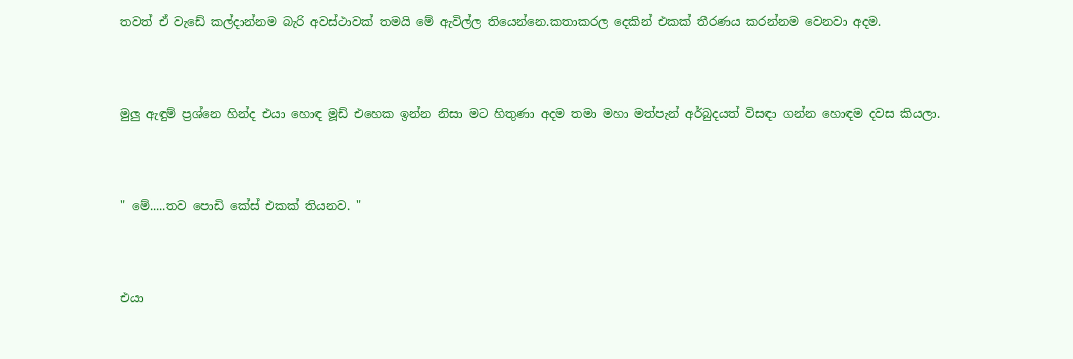තවත් ඒ වැඩේ කල්දාන්නම බැරි අවස්ථාවක් තමයි මේ ඇවිල්ල තියෙන්නෙ.කතාකරල දෙකින් එකක් තීරණය කරන්නම වෙනවා අදම.



මුලු ඇඳුම් ප්‍රශ්නෙ හින්ද එයා හොඳ මූඩ් එහෙක ඉන්න නිසා මට හිතුණා අදම තමා මහා මත්පැන් අර්බුදයත් විසඳා ගන්න හොඳම දවස කියලා.



" මේ.....තව පොඩි කේස් එකක් තියනව. "



එයා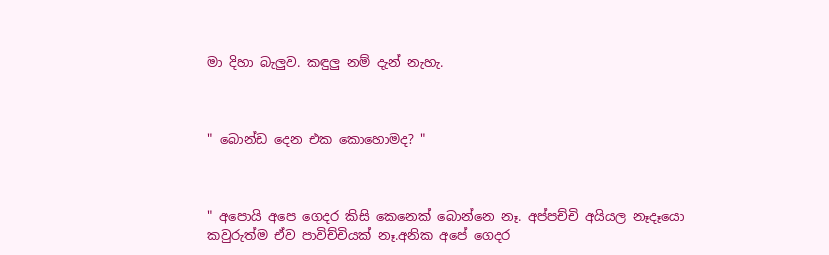මා දිහා බැලුව. කඳුලු නම් දැන් නැහැ.



" බොන්ඩ දෙන එක කොහොමද? "



" අපොයි අපෙ ගෙදර කිසි කෙනෙක් බොන්නෙ නෑ. අප්පච්චි අයියල නෑදෑයො කවුරුත්ම ඒව පාවිච්චියක් නෑ.අනික අපේ ගෙදර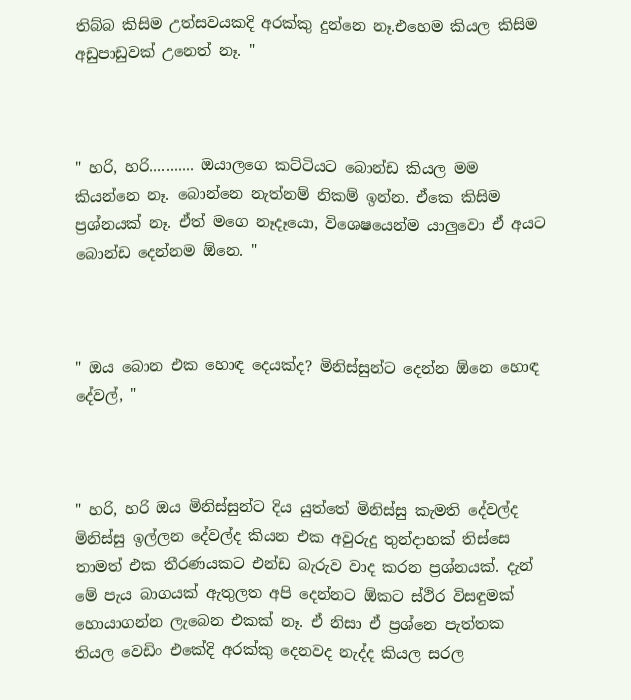තිබ්බ කිසිම උත්සවයකදි අරක්කු දුන්නෙ නෑ.එහෙම කියල කිසිම අඩුපාඩුවක් උනෙත් නෑ. "



" හරි, හරි........... ඔයාලගෙ කට්ටියට බොන්ඩ කියල මම කියන්නෙ නෑ. බොන්නෙ නැත්නම් නිකම් ඉන්න. ඒකෙ කිසිම ප්‍රශ්නයක් නෑ. ඒත් මගෙ නෑදෑයො, විශෙෂයෙන්ම යාලුවො ඒ අයට බොන්ඩ දෙන්නම ඕනෙ. "



" ඔය බොන එක හොඳ දෙයක්ද? මිනිස්සුන්ට දෙන්න ඕනෙ හොඳ දේවල්, "



" හරි, හරි ඔය මිනිස්සුන්ට දිය යුත්තේ මිනිස්සු කැමති දේවල්ද මිනිස්සු ඉල්ලන දේවල්ද කියන එක අවුරුදු තුන්දාහක් තිස්සෙ තාමත් එක තීරණයකට එන්ඩ බැරුව වාද කරන ප්‍රශ්නයක්. දැන් මේ පැය බාගයක් ඇතුලත අපි දෙන්නට ඕකට ස්ථිර විසඳුමක් හොයාගන්න ලැබෙන එකක් නෑ. ඒ නිසා ඒ ප්‍රශ්නෙ පැත්තක තියල වෙඩිං එකේදි අරක්කු දෙනවද නැද්ද කියල සරල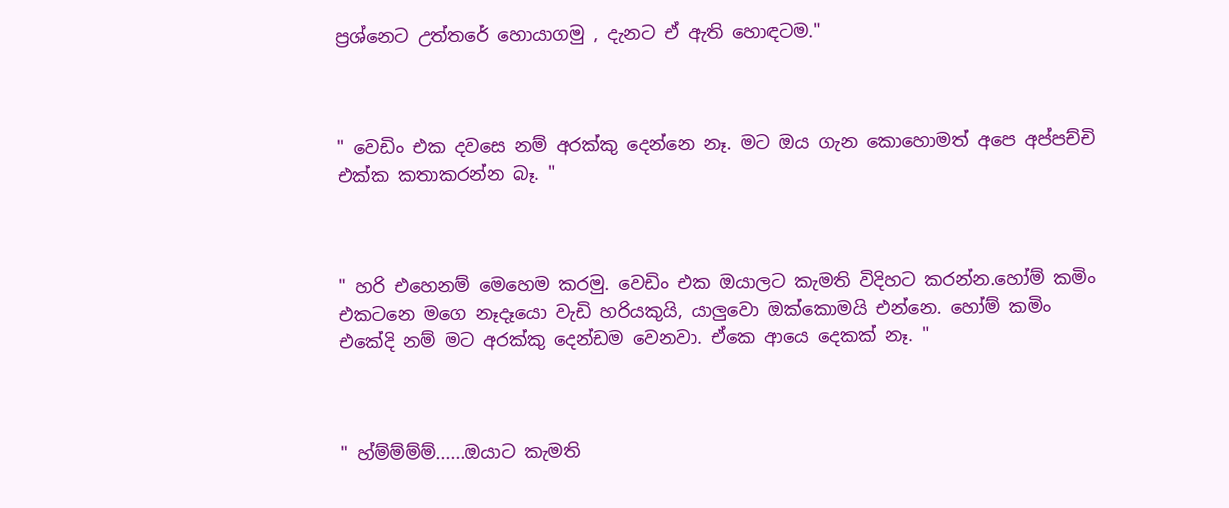ප්‍රශ්නෙට උත්තරේ හොයාගමු , දැනට ඒ ඇති හොඳටම."



" වෙඩිං එක දවසෙ නම් අරක්කු දෙන්නෙ නෑ. මට ඔය ගැන කොහොමත් අපෙ අප්පච්චි එක්ක කතාකරන්න බෑ. "



" හරි එහෙනම් මෙහෙම කරමු. වෙඩිං එක ඔයාලට කැමති විදිහට කරන්න.හෝම් කමිං එකටනෙ මගෙ නෑදෑයො වැඩි හරියකුයි, යාලුවො ඔක්කොමයි එන්නෙ. හෝම් කමිං එකේදි නම් මට අරක්කු දෙන්ඩම වෙනවා. ඒකෙ ආයෙ දෙකක් නෑ. "



" හ්ම්ම්ම්ම්......ඔයාට කැමති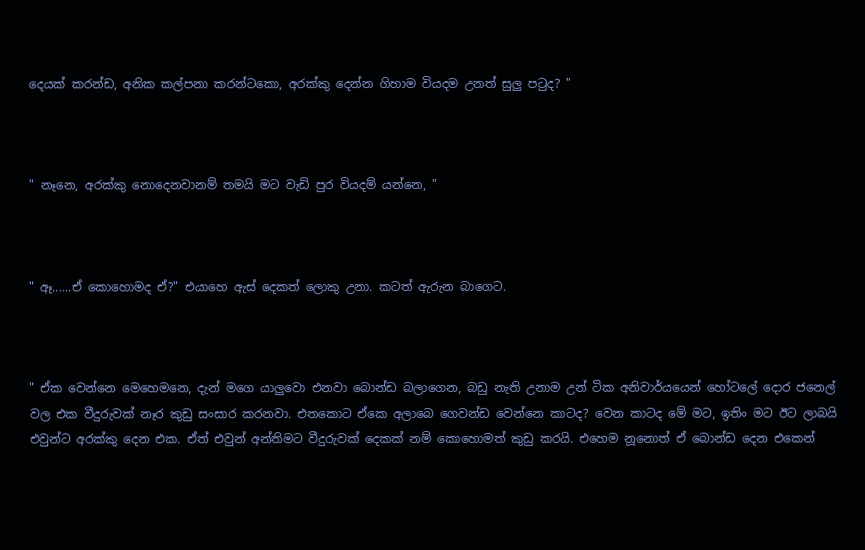දෙයක් කරන්ඩ, අනික කල්පනා කරන්ටකො, අරක්කු දෙන්න ගිහාම වියදම උනත් සුලු පටුද? "



" නෑනෙ, අරක්කු නොදෙනවානම් තමයි මට වැඩි පුර වියදම් යන්නෙ, "



" ඈ......ඒ කොහොමද ඒ?" එයාහෙ ඇස් දෙකත් ලොකු උනා. කටත් ඇරුන බාගෙට.



" ඒක වෙන්නෙ මෙහෙමනෙ, දැන් මගෙ යාලුවො එනවා බොන්ඩ බලාගෙන, බඩු නැති උනාම උන් ටික අනිවාර්යයෙන් හෝටලේ දොර ජනෙල් වල එක වීදුරුවක් නෑර කුඩු සංසාර කරනවා. එතකොට ඒකෙ අලාබෙ ගෙවන්ඩ වෙන්නෙ කාටද? වෙන කාටද මේ මට, ඉතිං මට ඊට ලාබයි එවුන්ට අරක්කු දෙන එක. ඒත් එවුන් අන්තිමට වීදුරුවක් දෙකක් නම් කොහොමත් කුඩු කරයි. එහෙම නූනොත් ඒ බොන්ඩ දෙන එකෙන්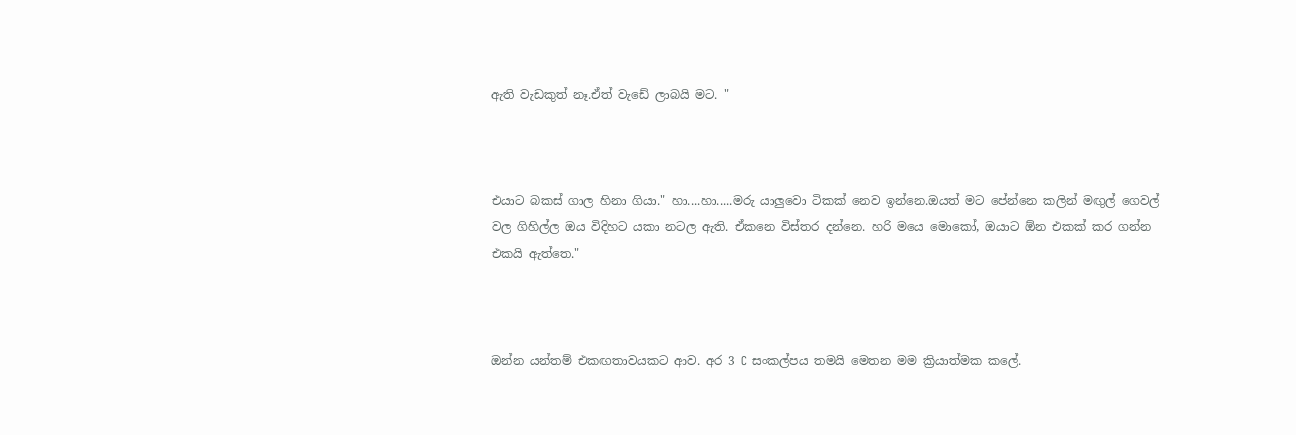ඇති වැඩකුත් නෑ.ඒත් වැඩේ ලාබයි මට. "



එයාට බකස් ගාල හිනා ගියා." හා....හා.....මරු යාලුවො ටිකක් නෙව ඉන්නෙ.ඔයත් මට පේන්නෙ කලින් මඟුල් ගෙවල් වල ගිහිල්ල ඔය විදිහට යකා නටල ඇති. ඒකනෙ විස්තර දන්නෙ. හරි මයෙ මොකෝ, ඔයාට ඕන එකක් කර ගන්න එකයි ඇත්තෙ."



ඔන්න යන්තම් එකඟතාවයකට ආව. අර 3 C සංකල්පය තමයි මෙතන මම ක්‍රියාත්මක කලේ.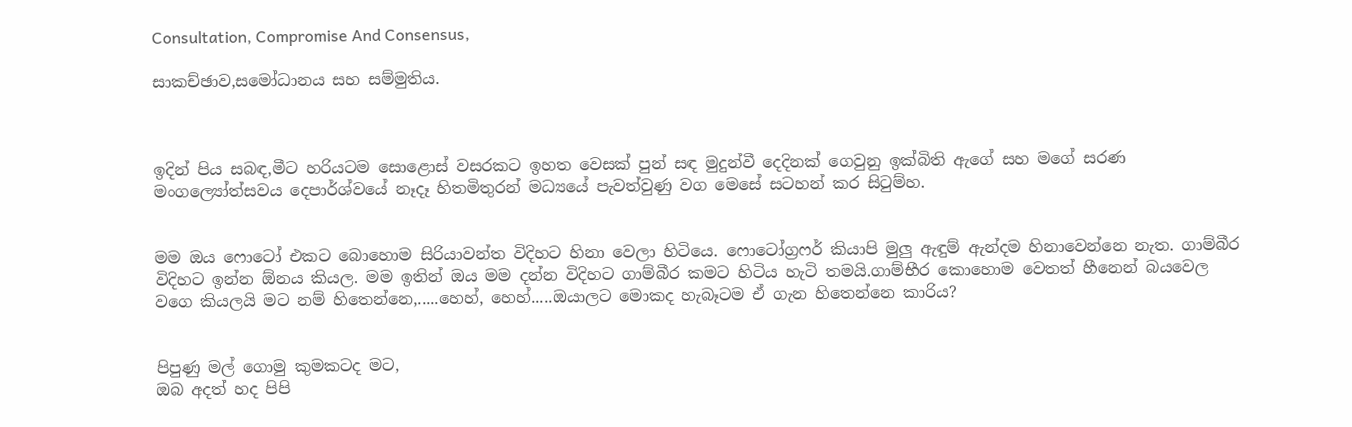Consultation, Compromise And Consensus,

සාකච්ඡාව,සමෝධානය සහ සම්මුතිය.



ඉදින් පිය සබඳ,මීට හරියටම සොළොස් වසරකට ඉහත වෙසක් පුන් සඳ මුදුන්වී දෙදිනක් ගෙවුනු ඉක්බිති ඇගේ සහ මගේ සරණ මංගල්‍යෝත්සවය දෙපාර්ශ්වයේ නෑදෑ හිතමිතුරන් මධ්‍යයේ පැවත්වුණු වග මෙසේ සටහන් කර සිටුම්හ.


මම ඔය ෆොටෝ එකට බොහොම සිරියාවන්ත විදිහට හිනා වෙලා හිටියෙ. ෆොටෝග්‍රෆර් කියාපි මුලු ඇඳුම් ඇන්දම හිනාවෙන්නෙ නැත. ගාම්බීර විදිහට ඉන්න ඕනය කියල. මම ඉතින් ඔය මම දන්න විදිහට ගාම්බීර කමට හිටිය හැටි තමයි.ගාම්භීර කොහොම වෙතත් හීනෙන් බයවෙල වගෙ කියලයි මට නම් හිතෙන්නෙ,.....හෙහ්, හෙහ්.....ඔයාලට මොකද හැබෑටම ඒ ගැන හිතෙන්නෙ කාරිය?


පිපුණු මල් ගොමු කුමකටද මට,
ඔබ අදත් හද පිපි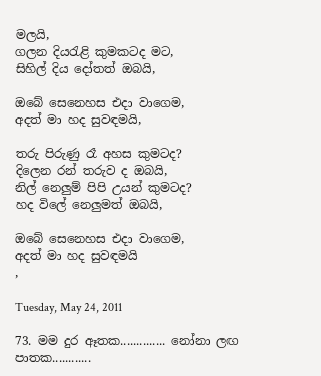මලයි,
ගලන දියරැළි කුමකටද මට,
සිහිල් දිය දෝතත් ඔබයි,

ඔබේ සෙනෙහස එදා වාගෙම,
අදත් මා හද සුවඳමයි,

තරු පිරුණු රෑ අහස කුමටද?
දිලෙන රන් තරුව ද ඔබයි,
නිල් නෙලුම් පිපි උයන් කුමටද?
හද විලේ නෙලුමත් ඔබයි,

ඔබේ සෙනෙහස එදා වාගෙම,
අදත් මා හද සුවඳමයි
,

Tuesday, May 24, 2011

73. මම දුර ඈතක.............. නෝනා ලඟ පාතක............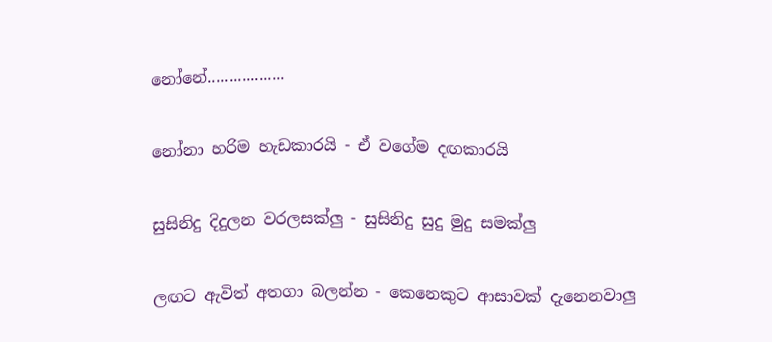නෝනේ..................

නෝනා හරිම හැඩකාරයි - ඒ වගේම දඟකාරයි

සුසිනිදු දිදුලන වරලසක්ලු - සුසිනිදු සුදු මුදු සමක්ලු

ලඟට ඇවිත් අතගා බලන්න - කෙනෙකුට ආසාවක් දැනෙනවාලු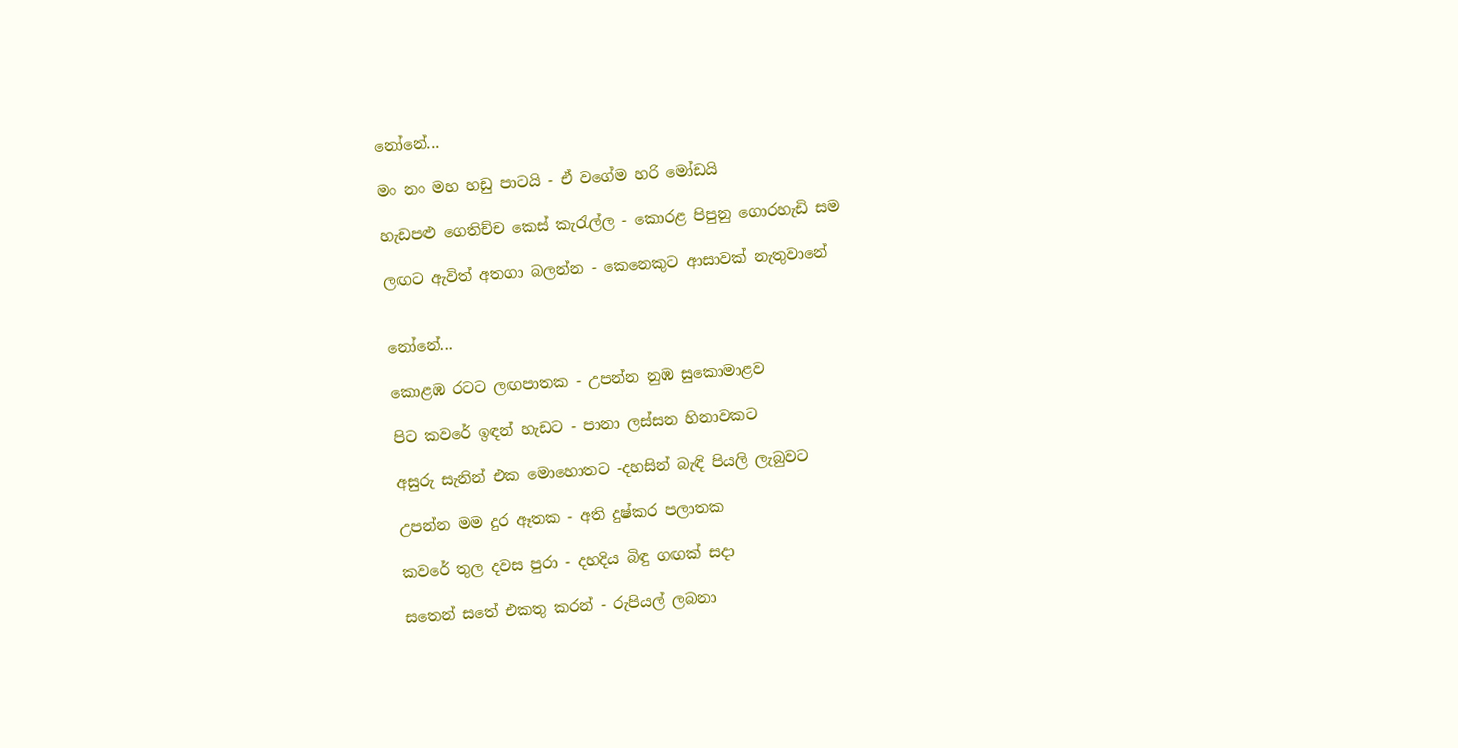නෝනේ...

මං නං මහ හඩු පාටයි - ඒ වගේම හරි මෝඩයි

හැඩපළු ගෙතිච්ච කෙස් කැරැල්ල - කොරළ පිපුනු ගොරහැඩි සම

ලඟට ඇවිත් අතගා බලන්න - කෙනෙකුට ආසාවක් නැතුවානේ


නෝනේ...

කොළඹ රටට ලඟපාතක - උපන්න නුඹ සුකොමාළව

පිට කවරේ ඉඳන් හැඩට - පානා ලස්සන හිනාවකට

අසුරු සැනින් එක මොහොතට -දහසින් බැඳි පියලි ලැබුවට

උපන්න මම දුර ඈතක - අති දුෂ්කර පලාතක

කවරේ තුල දවස පුරා - දහදිය බිඳු ගඟක් සදා

සතෙන් සතේ එකතු කරන් - රුපියල් ලබනා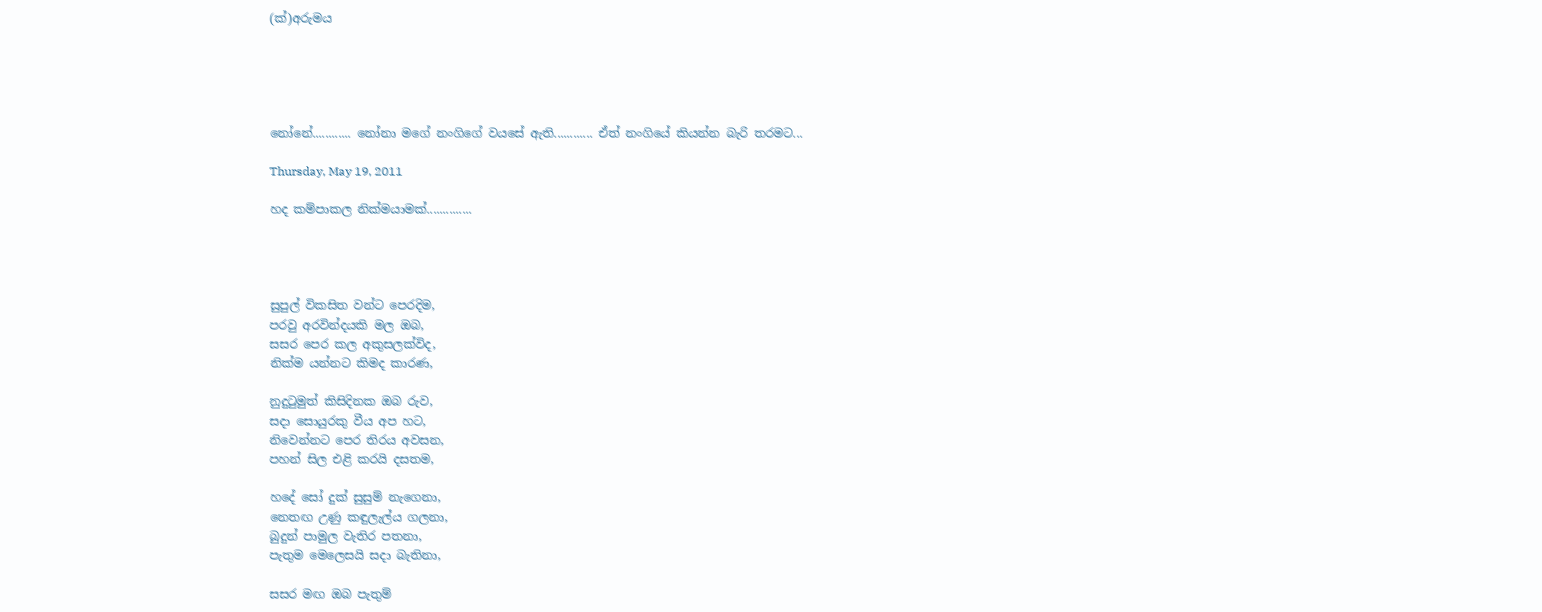(ක්)අරුමය





නෝනේ............ නෝනා මගේ නංගිගේ වයසේ ඇති............ ඒත් නංගියේ කියන්න බැරි තරමට...

Thursday, May 19, 2011

හද කම්පාකල නික්මයාමක්..............




සුපුල් විකසිත වන්ට පෙරදිම,
පරවු අරවින්දයකි මල ඔබ,
සසර පෙර කල අකුසලක්විද,
නික්ම යන්නට කිමද කාරණ,

නුදුටුමුත් කිසිදිනක ඔබ රුව,
සදා සොයුරකු වීය අප හට,
නිවෙන්නට පෙර තිරය අවසන,
පහන් සිල එළි කරයි දසතම,

හදේ සෝ දුක් සුසුම් නැගෙනා,
නෙතඟ උණු කඳුලැල්ය ගලනා,
බුදුන් පාමුල වැතිර පතනා,
පැතුම මෙලෙසයි සදා බැතිනා,

සසර මඟ ඔබ පැතුම්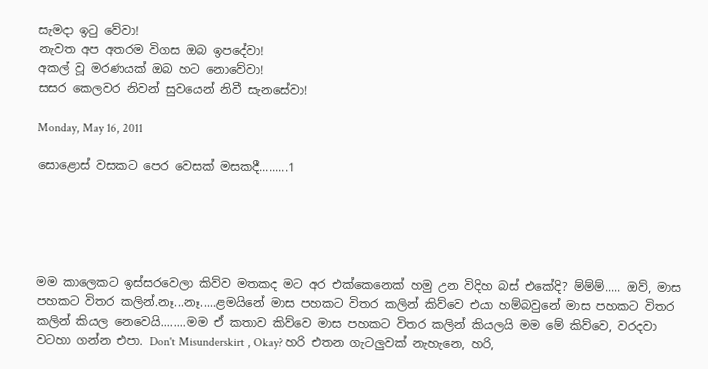සැමදා ඉටු වේවා!
නැවත අප අතරම විගස ඔබ ඉපදේවා!
අකල් වූ මරණයක් ඔබ හට නොවේවා!
සසර කෙලවර නිවන් සුවයෙන් නිවී සැනසේවා!

Monday, May 16, 2011

සොළොස් වසකට පෙර වෙසක් මසකදී.........1





මම කාලෙකට ඉස්සරවෙලා කිව්ව මතකද මට අර එක්කෙනෙක් හමු උන විදිහ බස් එකේදි? ම්ම්ම්..... ඔව්, මාස පහකට විතර කලින්.නෑ...නෑ.....ළමයිනේ මාස පහකට විතර කලින් කිව්වෙ එයා හම්බවුනේ මාස පහකට විතර කලින් කියල නෙවෙයි........මම ඒ කතාව කිව්වෙ මාස පහකට විතර කලින් කියලයි මම මේ කිව්වෙ, වරදවා වටහා ගන්න එපා. Don't Misunderskirt , Okay? හරි එතන ගැටලුවක් නැහැනෙ, හරි,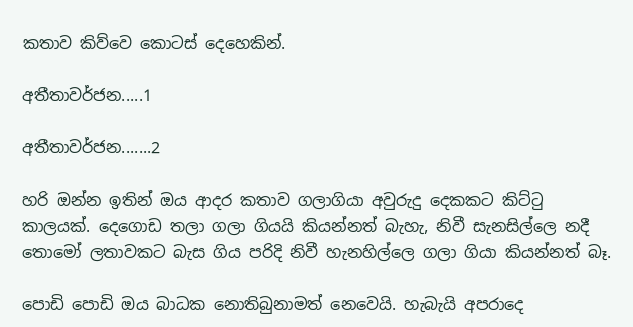කතාව කිව්වෙ කොටස් දෙහෙකින්.

අතීතාවර්ජන.....1

අතීතාවර්ජන.......2

හරි ඔන්න ඉතින් ඔය ආදර කතාව ගලාගියා අවුරුදු දෙකකට කිට්ටු කාලයක්. දෙගොඩ තලා ගලා ගියයි කියන්නත් බැහැ, නිවී සැනසිල්ලෙ නදී තොමෝ ලතාවකට බැස ගිය පරිදි නිවී හැනහිල්ලෙ ගලා ගියා කියන්නත් බෑ.

පොඩි පොඩි ඔය බාධක නොතිබුනාමත් නෙවෙයි. හැබැයි අපරාදෙ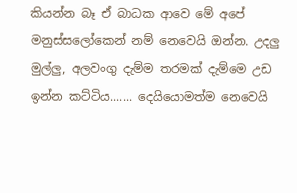කියන්න බෑ ඒ බාධක ආවෙ මේ අපේ මනුස්සලෝකෙන් නම් නෙවෙයි ඔන්න. උදලු මුල්ලු, අලවංගු දැම්ම තරමක් දැම්මෙ උඩ ඉන්න කට්ටිය....... දෙයියොමත්ම නෙවෙයි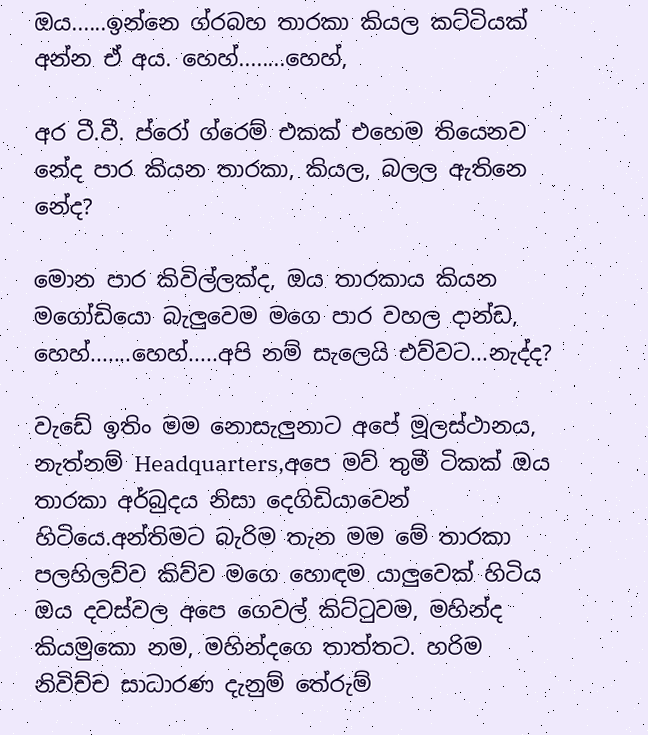ඔය......ඉන්නෙ ග්රබහ තාරකා කියල කට්ටියක් අන්න ඒ අය. හෙහ්........හෙහ්,

අර ටී.වී. ප්රෝ ග්රෙම් එකක් එහෙම තියෙනව නේද පාර කියන තාරකා, කියල, බලල ඇතිනෙ නේද?

මොන පාර කිවිල්ලක්ද, ඔය තාරකාය කියන මගෝඩියො බැලුවෙම මගෙ පාර වහල දාන්ඩ, හෙහ්.......හෙහ්.....අපි නම් සැලෙයි එව්වට...නැද්ද?

වැඩේ ඉතිං මම නොසැලුනාට අපේ මූලස්ථානය, නැත්නම් Headquarters,අපෙ මව් තුමී ටිකක් ඔය තාරකා අර්බුදය නිසා දෙගිඩියාවෙන් හිටියෙ.අන්තිමට බැරිම තැන මම මේ තාරකා පලහිලව්ව කිව්ව මගෙ හොඳම යාලුවෙක් හිටිය ඔය දවස්වල අපෙ ගෙවල් කිට්ටුවම, මහින්ද කියමුකො නම, මහින්දගෙ තාත්තට. හරිම නිවිච්ච සාධාරණ දැනුම් තේරුම්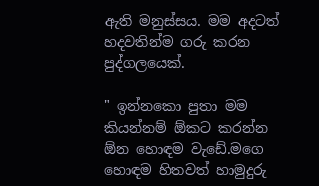ඇති මනුස්සය. මම අදටත් හදවතින්ම ගරු කරන පුද්ගලයෙක්.

" ඉන්නකො පුතා මම කියන්නම් ඕකට කරන්න ඕන හොඳම වැඩේ.මගෙ හොඳම හිතවත් හාමුදුරු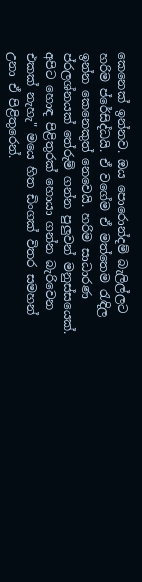කෙනෙක් ඉන්නව. ඔය පොරොන්දම් බැලිල්ලට හරිම ප්රේසිද්ධයි. ඒ වගේම ඒ මත්තෙම රැඳිල ඉන්න කෙනෙකුත් නෙවෙයි. හරිම සාධාරණ ප්රලශ්නයක් තේරුම් ගන්න පුලුවන් මනුස්සයෙක්. අපිට හොඳ පිළිතුරක් හොයා ගන්න බැරිවෙන එකක් නැහැ" මයෙ හිත ඩිංගක් විතර සමහන් උනා ඒ පිළිතුරෙන්.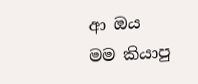ආ ඔය මම කියාපු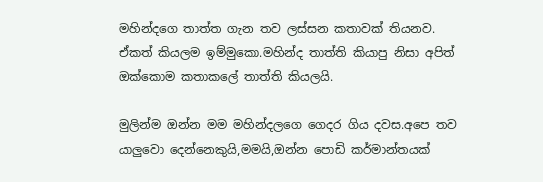මහින්දගෙ තාත්ත ගැන තව ලස්සන කතාවක් තියනව. ඒකත් කියලම ඉම්මුකො.මහින්ද තාත්ති කියාපු නිසා අපිත් ඔක්කොම කතාකලේ තාත්ති කියලයි.

මුලින්ම ඔන්න මම මහින්දලගෙ ගෙදර ගිය දවස.අපෙ තව යාලුවො දෙන්නෙකුයි,මමයි,ඔන්න පොඩි කර්මාන්තයක්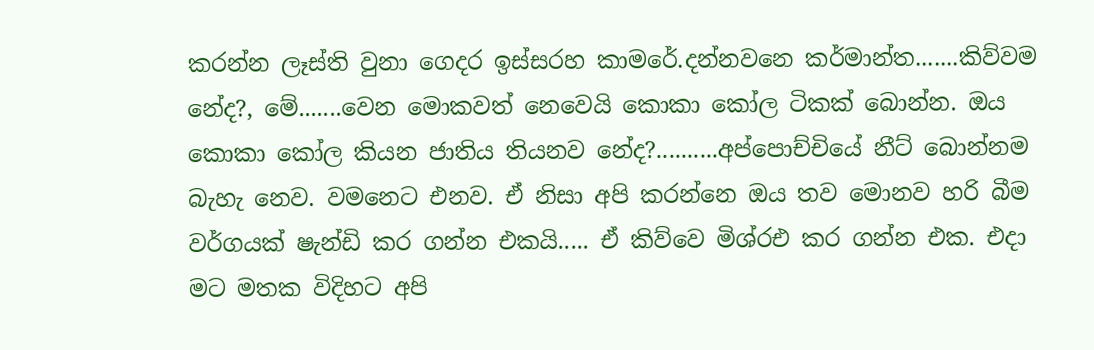කරන්න ලෑස්ති වුනා ගෙදර ඉස්සරහ කාමරේ.දන්නවනෙ කර්මාන්ත.......කිව්වම නේද?, මේ.......වෙන මොකවත් නෙවෙයි කොකා කෝල ටිකක් බොන්න. ඔය කොකා කෝල කියන ජාතිය තියනව නේද?..........අප්පොච්චියේ නීට් බොන්නම බැහැ නෙව. වමනෙට එනව. ඒ නිසා අපි කරන්නෙ ඔය තව මොනව හරි බීම වර්ගයක් ෂැන්ඩි කර ගන්න එකයි..... ඒ කිව්වෙ මිශ්රඑ කර ගන්න එක. එදා මට මතක විදිහට අපි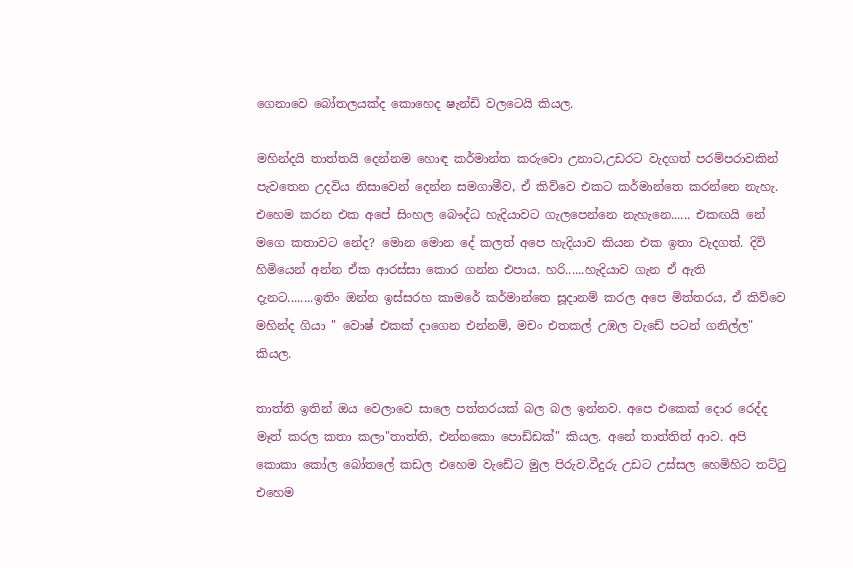ගෙනාවෙ බෝතලයක්ද කොහෙද ෂැන්ඩි වලටෙයි කියල.

මහින්දයි තාත්තයි දෙන්නම හොඳ කර්මාන්ත කරුවො උනාට,උඩරට වැදගත් පරම්පරාවකින් පැවතෙන උදවිය නිසාවෙන් දෙන්න සමගාමීව, ඒ කිව්වෙ එකට කර්මාන්තෙ කරන්නෙ නැහැ. එහෙම කරන එක අපේ සිංහල බෞද්ධ හැදියාවට ගැලපෙන්නෙ නැහැනෙ...... එකඟයි නේ මගෙ කතාවට නේද? මොන මොන දේ කලත් අපෙ හැදියාව කියන එක ඉතා වැදගත්. දිවි හිමියෙන් අන්න ඒක ආරස්සා කොර ගන්න එපාය. හරි......හැදියාව ගැන ඒ ඇති දැනට........ඉතිං ඔන්න ඉස්සරහ කාමරේ කර්මාන්තෙ සූදානම් කරල අපෙ මිත්තරය, ඒ කිව්වෙ මහින්ද ගියා " වොෂ් එකක් දාගෙන එන්නම්, මචං එතකල් උඹල වැඩේ පටන් ගනිල්ල" කියල.

තාත්ති ඉතින් ඔය වෙලාවෙ සාලෙ පත්තරයක් බල බල ඉන්නව. අපෙ එකෙක් දොර රෙද්ද මෑත් කරල කතා කලා"තාත්ති, එන්නකො පොඩ්ඩක්" කියල. අනේ තාත්තිත් ආව. අපි කොකා කෝල බෝතලේ කඩල එහෙම වැඩේට මුල පිරුව.වීදුරු උඩට උස්සල හෙමිහිට තට්ටු එහෙම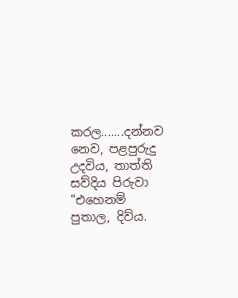කරල.......දන්නව නෙව, පළපුරුදු උදවිය, තාත්ති සව්දිය පිරුවා "එහෙනම් පුතාල, දිව්ය.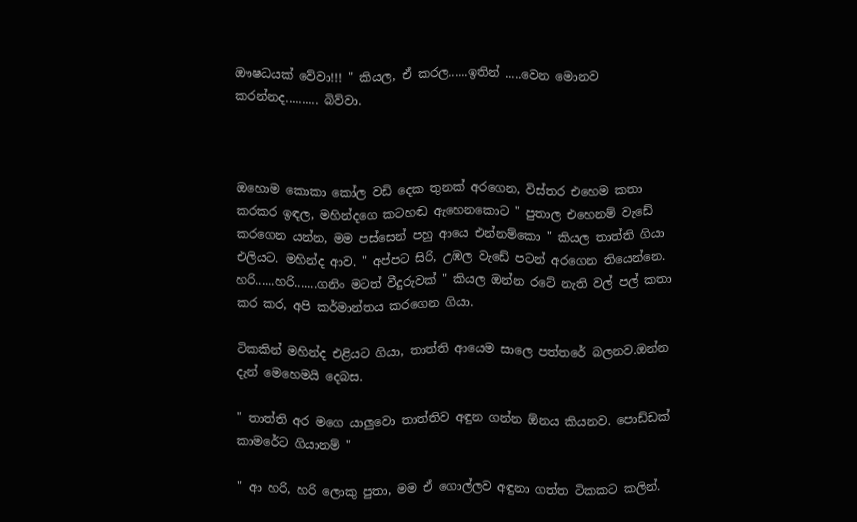ඖෂධයක් වේවා!!! " කියල, ඒ කරල......ඉතින් .....වෙන මොනව කරන්නද.......... බිව්වා.



ඔහොම කොකා කෝල වඩි දෙක තුනක් අරගෙන, විස්තර එහෙම කතා කරකර ඉඳල, මහින්දගෙ කටහඬ ඇහෙනකොට " පුතාල එහෙනම් වැඩේ කරගෙන යන්න, මම පස්සෙන් පහු ආයෙ එන්නම්කො " කියල තාත්ති ගියා එලියට. මහින්ද ආව. " අප්පට සිරි, උඹල වැඩේ පටන් අරගෙන තියෙන්නෙ. හරි......හරි.......ගනිං මටත් වීදුරුවක් " කියල ඔන්න රටේ නැති වල් පල් කතා කර කර, අපි කර්මාන්තය කරගෙන ගියා.

ටිකකින් මහින්ද එළියට ගියා, තාත්ති ආයෙම සාලෙ පත්තරේ බලනව.ඔන්න දැන් මෙහෙමයි දෙබස.

" තාත්ති අර මගෙ යාලුවො තාත්තිව අඳුන ගන්න ඕනය කියනව. පොඩ්ඩක් කාමරේට ගියානම් "

" ආ හරි, හරි ලොකු පුතා, මම ඒ ගොල්ලව අඳුනා ගත්ත ටිකකට කලින්.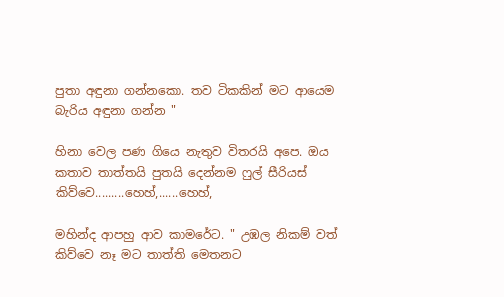පුතා අඳුනා ගන්නකො. තව ටිකකින් මට ආයෙම බැරිය අඳුනා ගන්න "

හිනා වෙල පණ ගියෙ නැතුව විතරයි අපෙ. ඔය කතාව තාත්තයි පුතයි දෙන්නම ෆුල් සීරියස් කිව්වෙ.........හෙහ්,......හෙහ්,

මහින්ද ආපහු ආව කාමරේට. " උඹල නිකම් වත් කිව්වෙ නෑ මට තාත්ති මෙතනට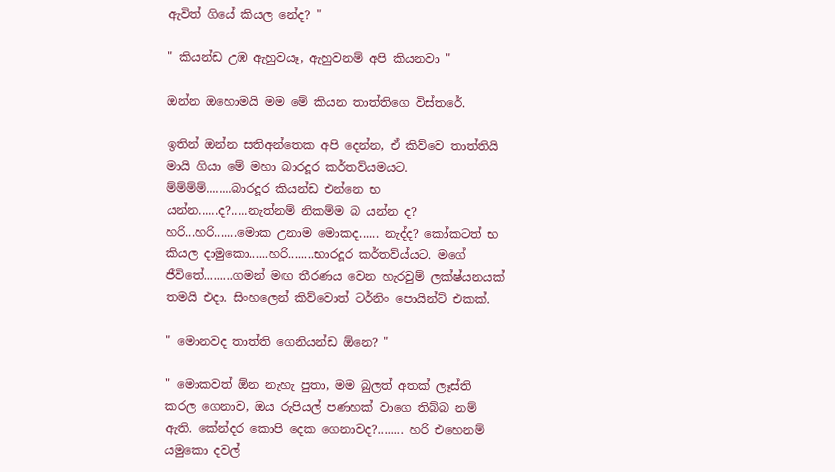ඇවිත් ගියේ කියල නේද? "

" කියන්ඩ උඹ ඇහුවයෑ, ඇහුවනම් අපි කියනවා "

ඔන්න ඔහොමයි මම මේ කියන තාත්තිගෙ විස්තරේ.

ඉතින් ඔන්න සතිඅන්තෙක අපි දෙන්න, ඒ කිව්වෙ තාත්තියි මායි ගියා මේ මහා බාරදූර කර්තව්යමයට. ම්ම්ම්ම්........බාරදූර කියන්ඩ එන්නෙ භ යන්න......ද?.....නැත්නම් නිකම්ම බ යන්න ද? හරි...හරි.......මොක උනාම මොකද...... නැද්ද? කෝකටත් භ කියල දාමුකො......හරි........භාරදූර කර්තව්ය්යට. මගේ ජීවිතේ.........ගමන් මඟ තීරණය වෙන හැරවුම් ලක්ෂ්යනයක් තමයි එදා. සිංහලෙන් කිව්වොත් ටර්නිං පොයින්ට් එකක්.

" මොනවද තාත්ති ගෙනියන්ඩ ඕනෙ? "

" මොකවත් ඕන නැහැ පුතා, මම බුලත් අතක් ලෑස්ති කරල ගෙනාව, ඔය රුපියල් පණහක් වාගෙ තිබ්බ නම් ඇති. කේන්දර කොපි දෙක ගෙනාවද?........ හරි එහෙනම් යමුකො දවල්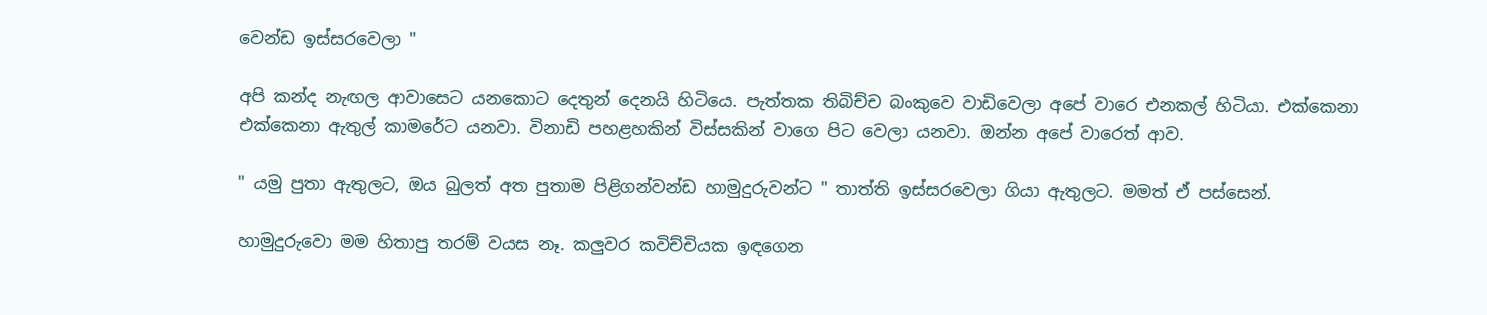වෙන්ඩ ඉස්සරවෙලා "

අපි කන්ද නැඟල ආවාසෙට යනකොට දෙතුන් දෙනයි හිටියෙ. පැත්තක තිබිච්ච බංකුවෙ වාඩිවෙලා අපේ වාරෙ එනකල් හිටියා. එක්කෙනා එක්කෙනා ඇතුල් කාමරේට යනවා. විනාඩි පහළහකින් විස්සකින් වාගෙ පිට වෙලා යනවා. ඔන්න අපේ වාරෙත් ආව.

" යමු පුතා ඇතුලට, ඔය බුලත් අත පුතාම පිළිගන්වන්ඩ හාමුදුරුවන්ට " තාත්ති ඉස්සරවෙලා ගියා ඇතුලට. මමත් ඒ පස්සෙන්.

හාමුදුරුවො මම හිතාපු තරම් වයස නෑ. කලුවර කවිච්චියක ඉඳගෙන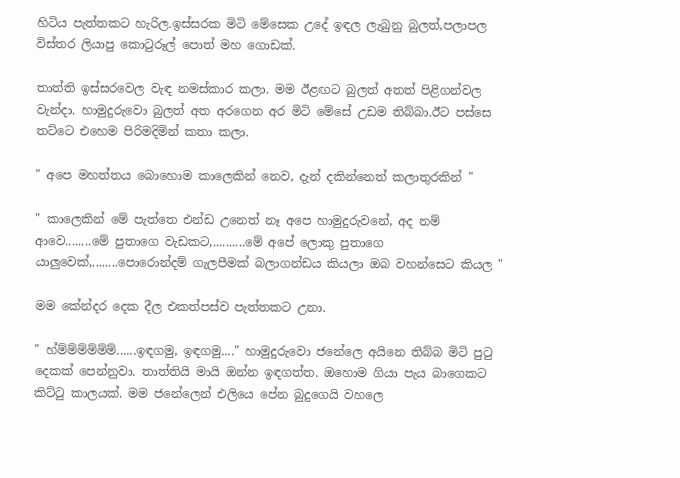හිටිය පැත්තකට හැරිල.ඉස්සරක මිටි මේසෙක උදේ ඉඳල ලැබුනු බුලත්,පලාපල විස්තර ලියාපු කොටුරූල් පොත් මහ ගොඩක්.

තාත්ති ඉස්සරවෙල වැඳ නමස්කාර කලා. මම ඊළඟට බුලත් අතත් පිළිගන්වල වැන්දා. හාමුදුරුවො බුලත් අත අරගෙන අර මිටි මේසේ උඩම තිබ්බා.ඊට පස්සෙ තට්ටෙ එහෙම පිරිමදිමින් කතා කලා.

" අපෙ මහත්තය බොහොම කාලෙකින් නෙව, දැන් දකින්නෙත් කලාතුරකින් "

" කාලෙකින් මේ පැත්තෙ එන්ඩ උනෙත් නෑ අපෙ හාමුදුරුවනේ, අද නම් ආවෙ........මේ පුතාගෙ වැඩකට,..........මේ අපේ ලොකු පුතාගෙ යාලුවෙක්,........පොරොන්දම් ගැලපීමක් බලාගන්ඩය කියලා ඔබ වහන්සෙට කියල "

මම කේන්දර දෙක දීල එකත්පස්ව පැත්තකට උනා.

" හ්ම්ම්ම්ම්ම්ම්......ඉඳගමු, ඉඳගමු...." හාමුදුරුවො ජනේලෙ අයිනෙ තිබ්බ මිටි පුටු දෙකක් පෙන්නුවා. තාත්තියි මායි ඔන්න ඉඳගත්ත. ඔහොම ගියා පැය බාගෙකට කිට්ටු කාලයක්. මම ජනේලෙන් එලියෙ පේන බුදුගෙයි වහලෙ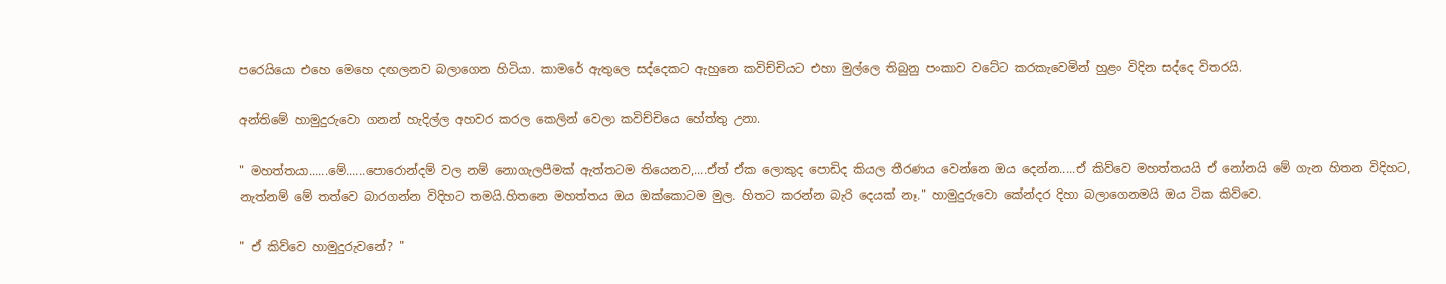පරෙයියො එහෙ මෙහෙ දඟලනව බලාගෙන හිටියා. කාමරේ ඇතුලෙ සද්දෙකට ඇහුනෙ කවිච්චියට එහා මුල්ලෙ තිබුනු පංකාව වටේට කරකැවෙමින් හුළං විදින සද්දෙ විතරයි.

අන්තිමේ හාමුදුරුවො ගනන් හැදිල්ල අහවර කරල කෙලින් වෙලා කවිච්චියෙ හේත්තු උනා.

" මහත්තයා......මේ......පොරොන්දම් වල නම් නොගැලපීමක් ඇත්තටම තියෙනව,....ඒත් ඒක ලොකුද පොඩිද කියල තීරණය වෙන්නෙ ඔය දෙන්න.....ඒ කිව්වෙ මහත්තයයි ඒ නෝනයි මේ ගැන හිතන විදිහට, නැත්නම් මේ තත්වෙ බාරගන්න විදිහට තමයි.හිතනෙ මහත්තය ඔය ඔක්කොටම මුල. හිතට කරන්න බැරි දෙයක් නෑ." හාමුදුරුවො කේන්දර දිහා බලාගෙනමයි ඔය ටික කිව්වෙ.

" ඒ කිව්වෙ හාමුදුරුවනේ? "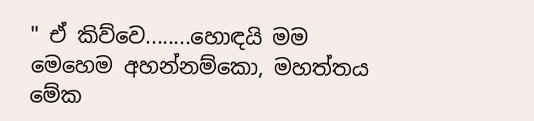" ඒ කිව්වෙ........හොඳයි මම මෙහෙම අහන්නම්කො, මහත්තය මේක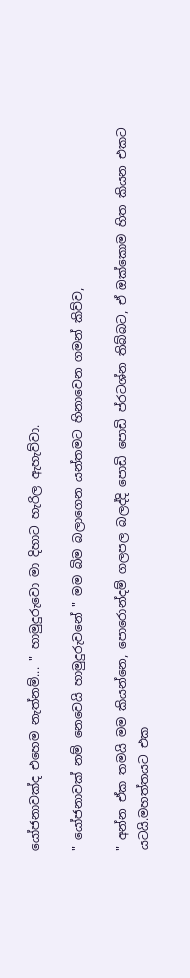යෝජනාවක්ද එහෙම නැත්නම්... " හාමුදුරුවො මා දිහාට හැරිල ඇහැව්වා.

" යෝජනාවක් නම් නෙවෙයි හාමුදුරුවනේ " මම බිම බලාගෙන යන්තමට හිනාවෙන ගමන් කිව්ව,

" අන්න ඒක තමයි මම කියන්නෙ, පොරොන්දම් ගලපල බලද්දි පොඩි පොඩි ප්රටශ්න තිබ්බට, ඒ ඔක්කොම හිත කියන එකට යටයි.මහත්තයට එක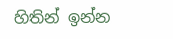හිතින් ඉන්න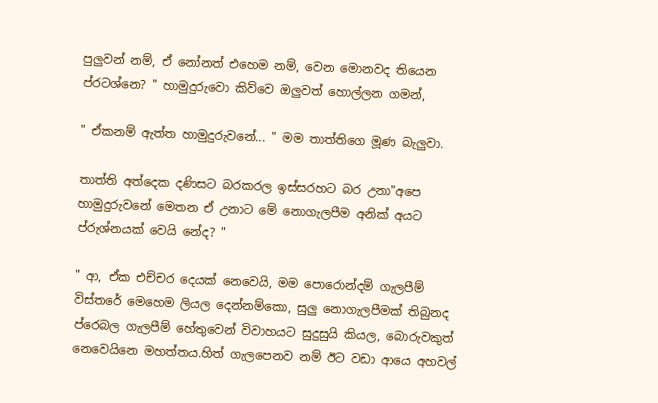පුලුවන් නම්, ඒ නෝනත් එහෙම නම්, වෙන මොනවද තියෙන ප්රටශ්නෙ? " හාමුදුරුවො කිව්වෙ ඔලුවත් හොල්ලන ගමන්,

" ඒකනම් ඇත්ත හාමුදුරුවනේ... " මම තාත්තිගෙ මූණ බැලුවා.

තාත්ති අත්දෙක දණිසට බරකරල ඉස්සරහට බර උනා"අපෙ හාමුදුරුවනේ මෙතන ඒ උනාට මේ නොගැලපීම අනික් අයට ප්රුශ්නයක් වෙයි නේද? "

" ආ, ඒක එච්චර දෙයක් නෙවෙයි, මම පොරොන්දම් ගැලපීම් විස්තරේ මෙහෙම ලියල දෙන්නම්කො, සුලු නොගැලපීමක් තිබුනද ප්රෙබල ගැලපීම් හේතුවෙන් විවාහයට සුදුසුයි කියල, බොරුවකුත් නෙවෙයිනෙ මහත්තය.හිත් ගැලපෙනව නම් ඊට වඩා ආයෙ අහවල්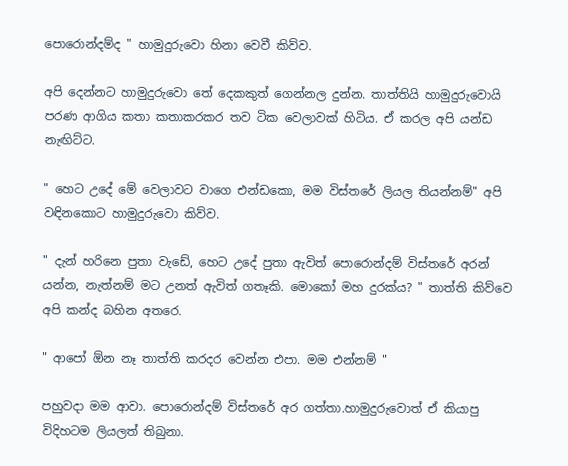පොරොන්දම්ද " හාමුදුරුවො හිනා වෙවී කිව්ව.

අපි දෙන්නට හාමුදුරුවො තේ දෙකකුත් ගෙන්නල දුන්න. තාත්තියි හාමුදුරුවොයි පරණ ආගිය කතා කතාකරකර තව ටික වෙලාවක් හිටිය. ඒ කරල අපි යන්ඩ නැඟිට්ට.

" හෙට උදේ මේ වෙලාවට වාගෙ එන්ඩකො, මම විස්තරේ ලියල තියන්නම්" අපි වඳිනකොට හාමුදුරුවො කිව්ව.

" දැන් හරිනෙ පුතා වැඩේ, හෙට උදේ පුතා ඇවිත් පොරොන්දම් විස්තරේ අරන් යන්න, නැත්නම් මට උනත් ඇවිත් ගතෑකි. මොකෝ මහ දුරක්ය? " තාත්ති කිව්වෙ අපි කන්ද බහින අතරෙ.

" ආපෝ ඕන නෑ තාත්ති කරදර වෙන්න එපා. මම එන්නම් "

පහුවදා මම ආවා. පොරොන්දම් විස්තරේ අර ගත්තා.හාමුදුරුවොත් ඒ කියාපු විදිහටම ලියලත් තිබුනා.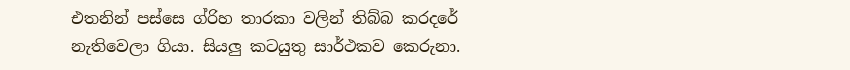එතනින් පස්සෙ ග්රිහ තාරකා වලින් තිබ්බ කරදරේ නැතිවෙලා ගියා. සියලු කටයුතු සාර්ථකව කෙරුනා.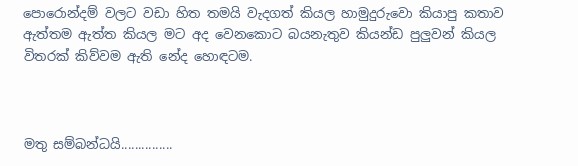පොරොන්දම් වලට වඩා හිත තමයි වැදගත් කියල හාමුදුරුවො කියාපු කතාව ඇත්තම ඇත්ත කියල මට අද වෙනකොට බයනැතුව කියන්ඩ පුලුවන් කියල විතරක් කිව්වම ඇති නේද හොඳටම.



මතු සම්බන්ධයි...............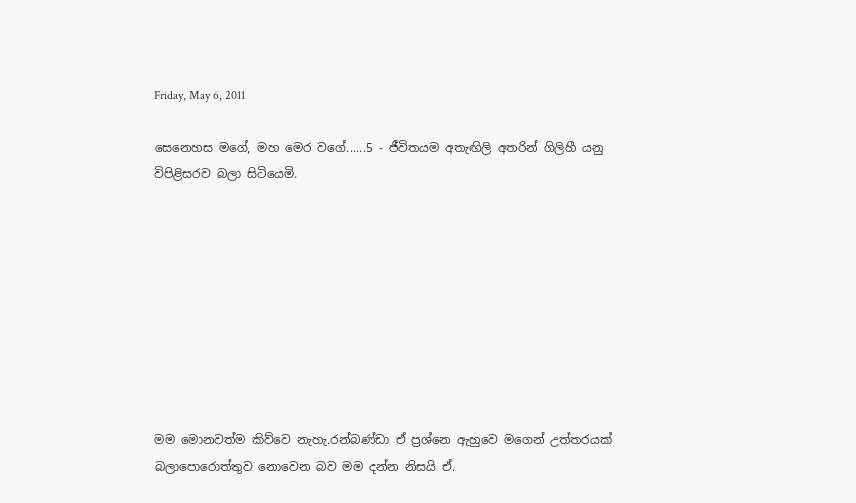Friday, May 6, 2011

සෙනෙහස මගේ, මහ මෙර වගේ......5 - ජීවිතයම අතැඟිලි අතරින් ගිලිහී යනු විපිළිසරව බලා සිටියෙමි.









මම මොනවත්ම කිව්වෙ නැහැ.රන්බණ්ඩා ඒ ප්‍රශ්නෙ ඇහුවෙ මගෙන් උත්තරයක් බලාපොරොත්තුව නොවෙන බව මම දන්න නිසයි ඒ.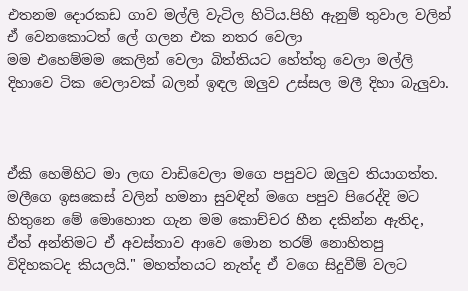එතනම දොරකඩ ගාව මල්ලි වැටිල හිටිය.පිහි ඇනුම් තුවාල වලින් ඒ වෙනකොටත් ලේ ගලන එක නතර වෙලා
මම එහෙම්මම කෙලින් වෙලා බිත්තියට හේත්තු වෙලා මල්ලි දිහාවෙ ටික වෙලාවක් බලන් ඉඳල ඔලුව උස්සල මලී දිහා බැලුවා.



ඒකි හෙමිහිට මා ලඟ වාඩිවෙලා මගෙ පපුවට ඔලුව තියාගත්ත. මලීගෙ ඉසකෙස් වලින් හමනා සුවඳින් මගෙ පපුව පිරෙද්දි මට හිතුනෙ මේ මොහොත ගැන මම කොච්චර හීන දකින්න ඇතිද, ඒත් අන්තිමට ඒ අවස්තාව ආවෙ මොන තරම් නොහිතපු විදිහකටද කියලයි." මහත්තයට නැත්ද ඒ වගෙ සිදුවීම් වලට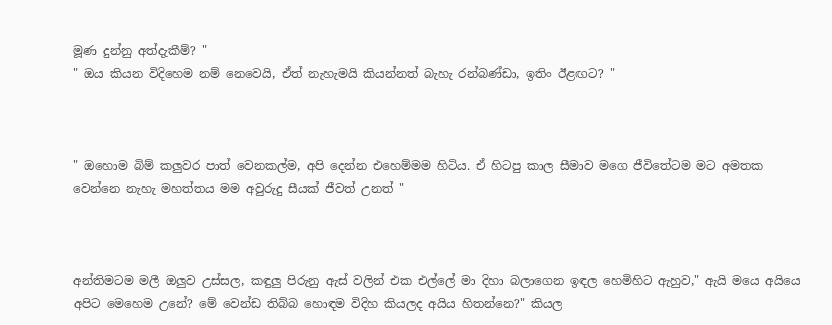මූණ දුන්නු අත්දැකීම්? "
" ඔය කියන විදිහෙම නම් නෙවෙයි, ඒත් නැහැමයි කියන්නත් බැහැ රන්බණ්ඩා, ඉතිං ඊළඟට? "



" ඔහොම බිම් කලුවර පාත් වෙනකල්ම, අපි දෙන්න එහෙම්මම හිටිය. ඒ හිටපු කාල සීමාව මගෙ ජීවිතේටම මට අමතක වෙන්නෙ නැහැ මහත්තය මම අවුරුදු සීයක් ජීවත් උනත් "



අන්තිමටම මලී ඔලුව උස්සල, කඳුලු පිරුනු ඇස් වලින් එක එල්ලේ මා දිහා බලාගෙන ඉඳල හෙමිහිට ඇහුව," ඇයි මයෙ අයියෙ අපිට මෙහෙම උනේ? මේ වෙන්ඩ තිබ්බ හොඳම විදිහ කියලද අයිය හිතන්නෙ?" කියල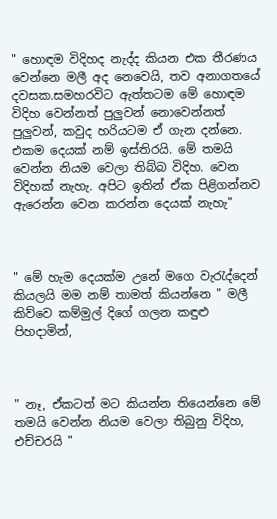" හොඳම විදිහද නැද්ද කියන එක තීරණය වෙන්නෙ මලී අද නෙවෙයි, තව අනාගතයේ දවසක.සමහරවිට ඇත්තටම මේ හොඳම විදිහ වෙන්නත් පුලුවන් නොවෙන්නත් පුලුවන්, කවුද හරියටම ඒ ගැන දන්නෙ. එකම දෙයක් නම් ඉස්තිරයි. මේ තමයි වෙන්න නියම වෙලා තිබ්බ විදිහ. වෙන විදිහක් නැහැ. අපිට ඉතින් ඒක පිළිගන්නව ඇරෙන්න වෙන කරන්න දෙයක් නැහැ"



" මේ හැම දෙයක්ම උනේ මගෙ වැරැද්දෙන් කියලයි මම නම් තාමත් කියන්නෙ " මලී කිව්වෙ කම්මුල් දිගේ ගලන කඳුළු පිහදාමින්,



" නෑ, ඒකටත් මට කියන්න තියෙන්නෙ මේ තමයි වෙන්න නියම වෙලා තිබුනු විදිහ, එච්චරයි "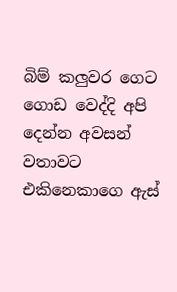බිම් කලුවර ගෙට ගොඩ වෙද්දි අපි දෙන්න අවසන් වතාවට එකිනෙකාගෙ ඇස්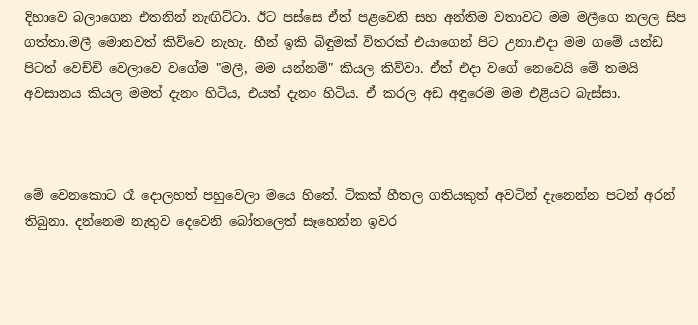දිහාවෙ බලාගෙන එතනින් නැඟිට්ටා. ඊට පස්සෙ ඒත් පළවෙනි සහ අන්තිම වතාවට මම මලීගෙ නලල සිප ගත්තා.මලී මොනවත් කිව්වෙ නැහැ. හීන් ඉකි බිඳුමක් විතරක් එයාගෙන් පිට උනා.එදා මම ගමේ යන්ඩ පිටත් වෙච්චි වෙලාවෙ වගේම "මලී, මම යන්නම්" කියල කිව්වා. ඒත් එදා වගේ නෙවෙයි මේ තමයි අවසානය කියල මමත් දැනං හිටිය, එයත් දැනං හිටිය. ඒ කරල අඩ අඳුරෙම මම එළියට බැස්සා.



මේ වෙනකොට රෑ දොලහත් පහුවෙලා මයෙ හිතේ. ටිකක් හීතල ගතියකුත් අවටින් දැනෙන්න පටන් අරන් තිබුනා. දන්නෙම නැතුව දෙවෙනි බෝතලෙත් සෑහෙන්න ඉවර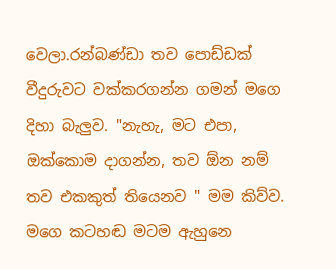වෙලා.රන්බණ්ඩා තව පොඩ්ඩක් වීදුරුවට වක්කරගන්න ගමන් මගෙ දිහා බැලුව. "නැහැ, මට එපා, ඔක්කොම දාගන්න, තව ඕන නම් තව එකකුත් තියෙනව " මම කිව්ව. මගෙ කටහඬ මටම ඇහුනෙ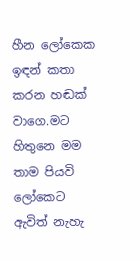හීන ලෝකෙක ඉඳන් කතා කරන හඬක් වාගෙ.මට හිතුනෙ මම තාම පියවි ලෝකෙට ඇවිත් නැහැ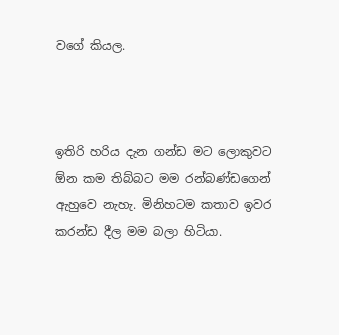වගේ කියල.



ඉතිරි හරිය දැන ගන්ඩ මට ලොකුවට ඕන කම තිබ්බට මම රන්බණ්ඩගෙන් ඇහුවෙ නැහැ. මිනිහටම කතාව ඉවර කරන්ඩ දීල මම බලා හිටියා.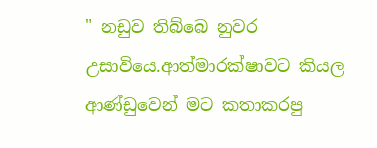" නඩුව තිබ්බෙ නුවර උසාවියෙ.ආත්මාරක්ෂාවට කියල ආණ්ඩුවෙන් මට කතාකරපු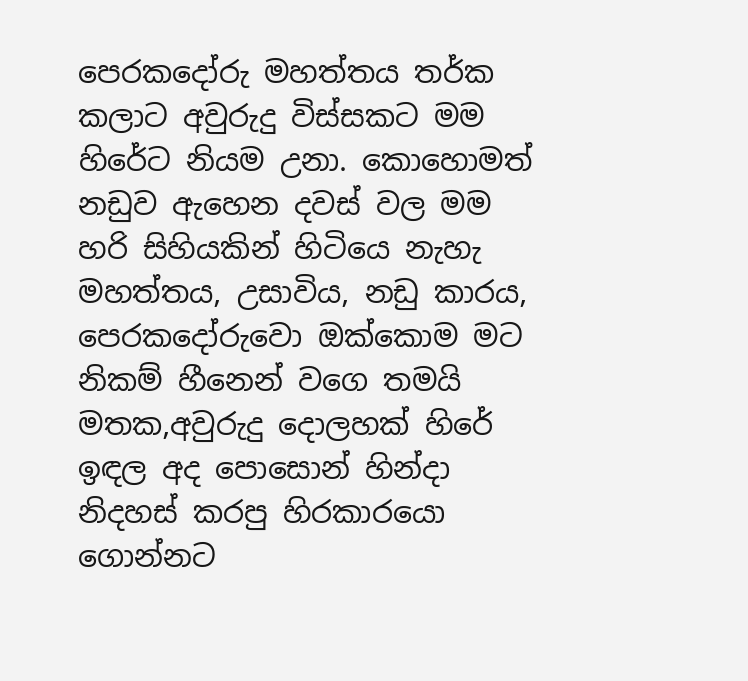පෙරකදෝරු මහත්තය තර්ක කලාට අවුරුදු විස්සකට මම හිරේට නියම උනා. කොහොමත් නඩුව ඇහෙන දවස් වල මම හරි සිහියකින් හිටියෙ නැහැ මහත්තය, උසාවිය, නඩු කාරය, පෙරකදෝරුවො ඔක්කොම මට නිකම් හීනෙන් වගෙ තමයි මතක,අවුරුදු දොලහක් හිරේ ඉඳල අද පොසොන් හින්දා නිදහස් කරපු හිරකාරයො ගොන්නට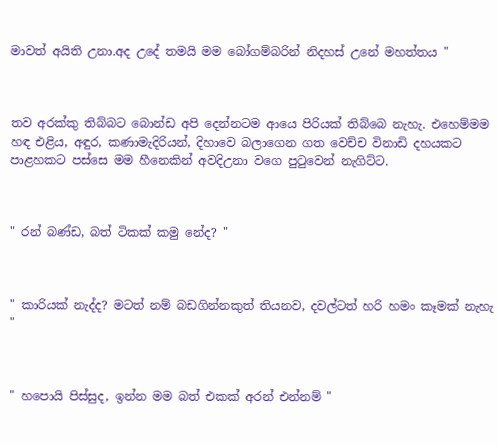මාවත් අයිති උනා.අද උදේ තමයි මම බෝගම්බරින් නිදහස් උනේ මහත්තය "



තව අරක්කු තිබ්බට බොන්ඩ අපි දෙන්නටම ආයෙ පිරියක් තිබ්බෙ නැහැ. එහෙම්මම හඳ එළිය, අඳුර, කණාමැදිරියන්, දිහාවෙ බලාගෙන ගත වෙච්ච විනාඩි දහයකට පාළහකට පස්සෙ මම හීනෙකින් අවදිඋනා වගෙ පුටුවෙන් නැගිට්ට.



" රන් බණ්ඩ, බත් ටිකක් කමු නේද? "



" කාරියක් නැද්ද? මටත් නම් බඩගින්නකුත් තියනව, දවල්ටත් හරි හමං කෑමක් නැහැ "



" හපොයි පිස්සුද, ඉන්න මම බත් එකක් අරන් එන්නම් "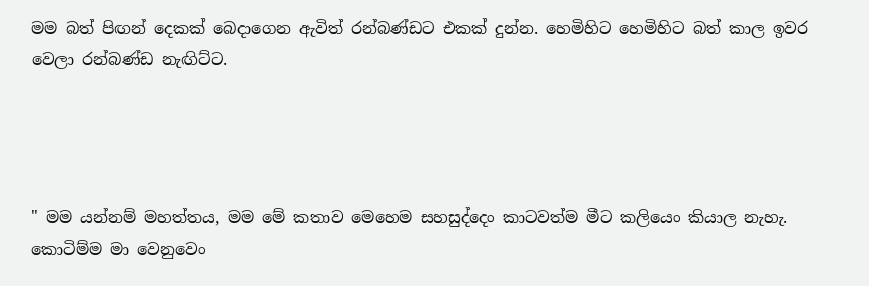මම බත් පිඟන් දෙකක් බෙදාගෙන ඇවිත් රන්බණ්ඩට එකක් දුන්න. හෙමිහිට හෙමිහිට බත් කාල ඉවර වෙලා රන්බණ්ඩ නැඟිට්ට.




" මම යන්නම් මහත්තය, මම මේ කතාව මෙහෙම සහසුද්දෙං කාටවත්ම මීට කලියෙං කියාල නැහැ. කොටිම්ම මා වෙනුවෙං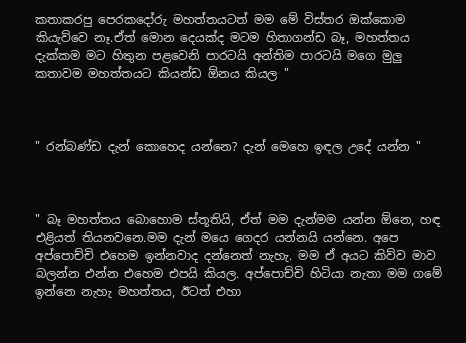කතාකරපු පෙරකදෝරු මහත්තයටත් මම මේ විස්තර ඔක්කොම කියැව්වෙ නෑ.ඒත් මොන දෙයක්ද මටම හිතාගන්ඩ බෑ, මහත්තය දැක්කම මට හිතුන පළවෙනි පාරටයි අන්තිම පාරටයි මගෙ මුලු කතාවම මහත්තයට කියන්ඩ ඕනය කියල "



" රන්බණ්ඩ දැන් කොහෙද යන්නෙ? දැන් මෙහෙ ඉඳල උදේ යන්න "



" බෑ මහත්තය බොහොම ස්තූතියි, ඒත් මම දැන්මම යන්න ඕනෙ, හඳ එළියත් තියනවනෙ.මම දැන් මයෙ ගෙදර යන්නයි යන්නෙ. අපෙ අප්පොච්චි එහෙම ඉන්නවාද දන්නෙත් නැහැ. මම ඒ අයට කිව්ව මාව බලන්න එන්න එහෙම එපයි කියල. අප්පොච්චි හිටියා නැතා මම ගමේ ඉන්නෙ නැහැ මහත්තය, ඊටත් එහා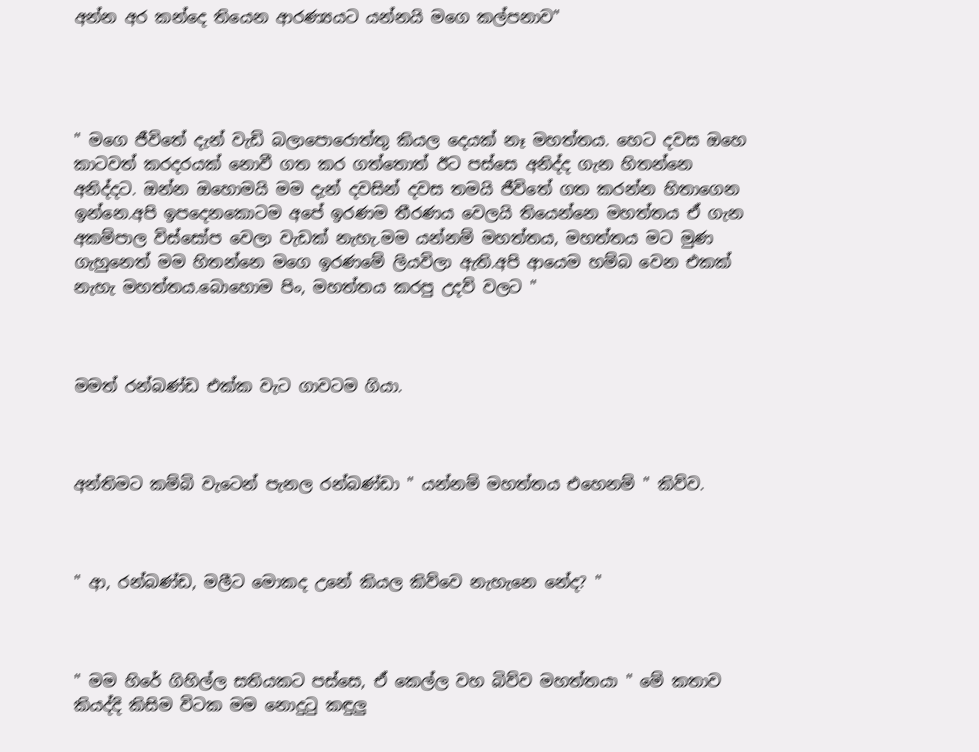අන්න අර කන්දෙ තියෙන ආරණ්‍යයට යන්නයි මගෙ කල්පනාව"




" මගෙ ජීවිතේ දැන් වැඩි බලාපොරොත්තු කියල දෙයක් නෑ මහත්තය. හෙට දවස ඔහෙ කාටවත් කරදරයක් නොවී ගත කර ගත්තොත් ඊට පස්සෙ අනිද්ද ගැන හිතන්නෙ අනිද්දට. ඔන්න ඔහොමයි මම දැන් දවසින් දවස තමයි ජීවිතේ ගත කරන්න හිතාගෙන ඉන්නෙ.අපි ඉපදෙනකොටම අපේ ඉරණම තීරණය වෙලයි තියෙන්නෙ මහත්තය ඒ ගැන අකම්පාල විස්සෝප වෙලා වැඩක් නැහැ.මම යන්නම් මහත්තය, මහත්තය මට මුණ ගැහුනෙත් මම හිතන්නෙ මගෙ ඉරණමේ ලියවිලා ඇති.අපි ආයෙම හම්බ වෙන එකක් නැහැ මහත්තය.බොහොම පිං, මහත්තය කරපු උදව් වලට "



මමත් රන්බණ්ඩ එක්ක වැට ගාවටම ගියා.



අන්තිමට කම්බි වැටෙන් පැනල රන්බණ්ඩා " යන්නම් මහත්තය එහෙනම් " කිව්ව.



" ආ, රන්බණ්ඩ, මලීට මොකද උනේ කියල කිව්වෙ නැහැනෙ නේද? "



" මම හිරේ ගිහිල්ල සතියකට පස්සෙ, ඒ කෙල්ල වහ බිව්ව මහත්තයා " මේ කතාව කියද්දි කිසිම විටක මම නොදුටු කඳුලු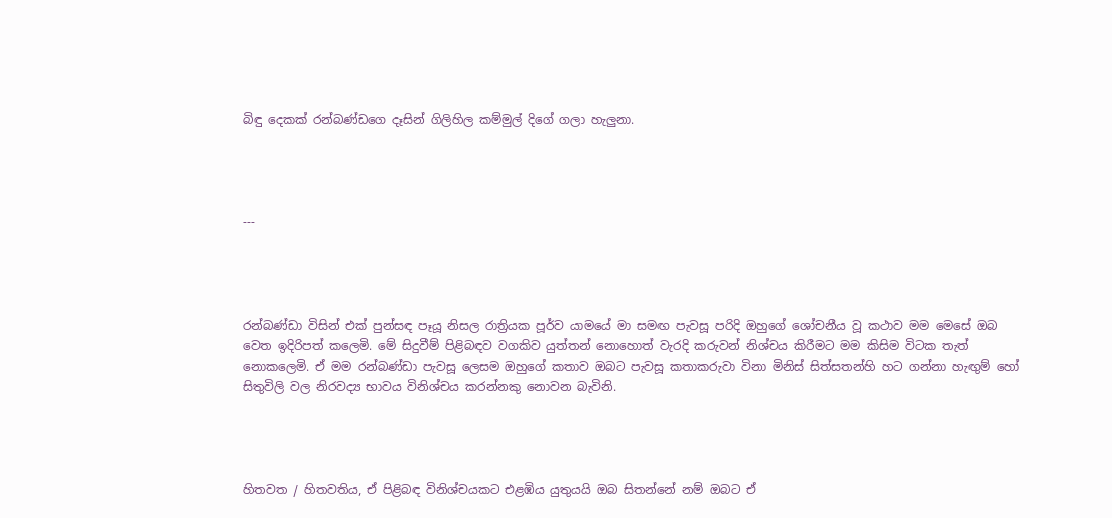බිඳු දෙකක් රන්බණ්ඩගෙ දෑසින් ගිලිහිල කම්මුල් දිගේ ගලා හැලුනා.




---




රන්බණ්ඩා විසින් එක් පුන්සඳ පෑයූ නිසල රාත්‍රියක පූර්ව යාමයේ මා සමඟ පැවසූ පරිදි ඔහුගේ ශෝචනීය වූ කථාව මම මෙසේ ඔබ වෙත ඉදිරිපත් කලෙමි. මේ සිදුවීම් පිළිබඳව වගකිව යුත්තන් නොහොත් වැරදි කරුවන් නිශ්චය කිරීමට මම කිසිම විටක තැත් නොකලෙමි. ඒ මම රන්බණ්ඩා පැවසූ ලෙසම ඔහුගේ කතාව ඔබට පැවසූ කතාකරුවා විනා මිනිස් සිත්සතන්හි හට ගන්නා හැඟුම් හෝ සිතුවිලි වල නිරවද්‍ය භාවය විනිශ්චය කරන්නකු නොවන බැවිනි.




හිතවත / හිතවතිය, ඒ පිළිබඳ විනිශ්චයකට එළඹිය යුතුයයි ඔබ සිතන්නේ නම් ඔබට ඒ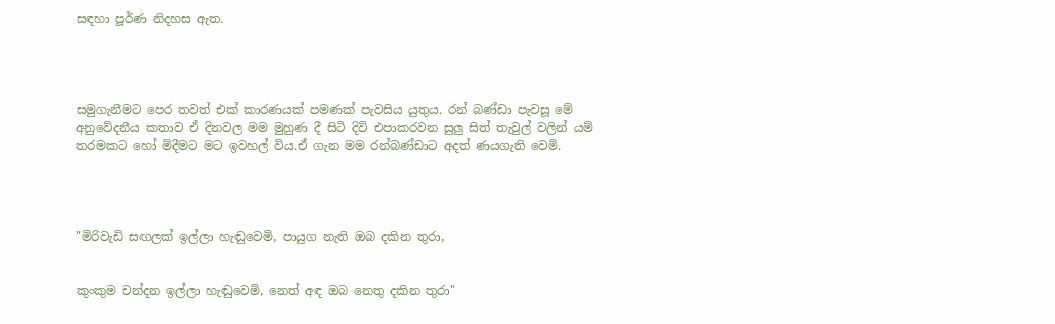සඳහා පූර්ණ නිදහස ඇත.




සමුගැනීමට පෙර තවත් එක් කාරණයක් පමණක් පැවසිය යුතුය. රන් බණ්ඩා පැවසූ මේ අනුවේදනීය කතාව ඒ දිනවල මම මුහුණ දී සිටි දිවි එපාකරවන සුලු සිත් තැවුල් වලින් යම් තරමකට හෝ මිදීමට මට ඉවහල් විය.ඒ ගැන මම රන්බණ්ඩාට අදත් ණයගැති වෙමි.




"මිරිවැඩි සඟලක් ඉල්ලා හැඬුවෙමි, පායුග නැති ඔබ දකින තුරා,


කුංකුම චන්දන ඉල්ලා හැඬුවෙමි, නෙත් අඳ ඔබ නෙතු දකින තුරා"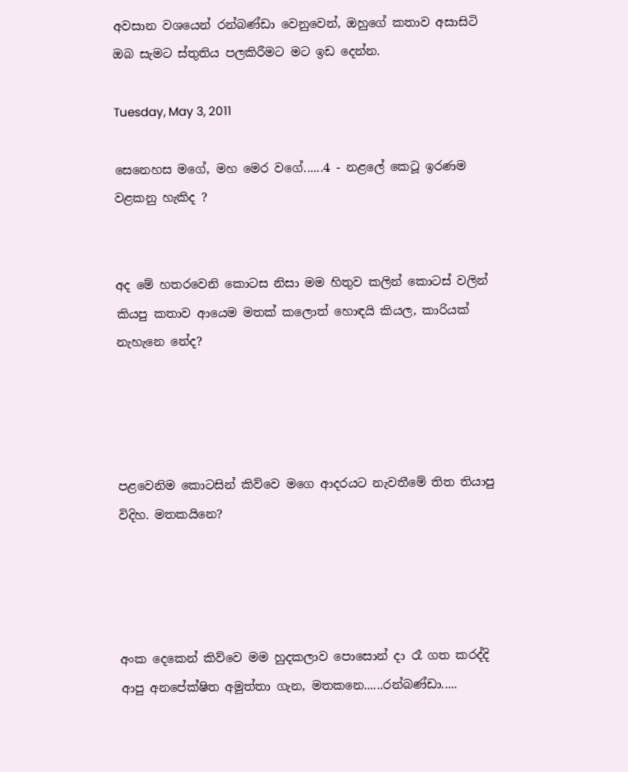අවසාන වශයෙන් රන්බණ්ඩා වෙනුවෙන්, ඔහුගේ කතාව අසාසිටි ඔබ සැමට ස්තුතිය පලකිරීමට මට ඉඩ දෙන්න.

Tuesday, May 3, 2011

සෙනෙහස මගේ, මහ මෙර වගේ......4 - නළලේ කෙටූ ඉරණම වළකනු හැකිද ?


අද මේ හතරවෙනි කොටස නිසා මම හිතුව කලින් කොටස් වලින් කියපු කතාව ආයෙම මතක් කලොත් හොඳයි කියල, කාරියක් නැහැනෙ නේද?




පළවෙනිම කොටසින් කිව්වෙ මගෙ ආදරයට නැවතීමේ තිත තියාපු විදිහ. මතකයිනෙ?




අංක දෙකෙන් කිව්වෙ මම හුදකලාව පොසොන් දා රෑ ගත කරද්දි ආපු අනපේක්ෂිත අමුත්තා ගැන, මතකනෙ......රන්බණ්ඩා.....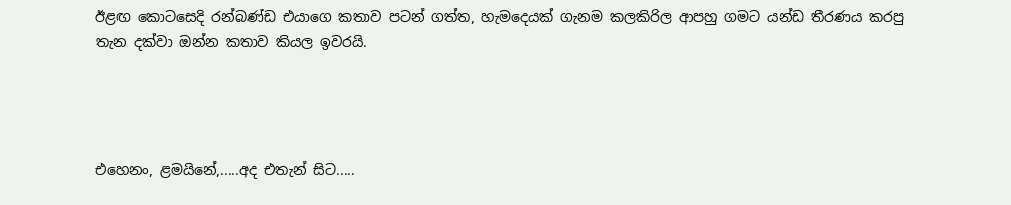ඊළඟ කොටසෙදි රන්බණ්ඩ එයාගෙ කතාව පටන් ගත්ත, හැමදෙයක් ගැනම කලකිරිල ආපහු ගමට යන්ඩ තීරණය කරපු තැන දක්වා ඔන්න කතාව කියල ඉවරයි.




එහෙනං, ළමයිනේ,.....අද එතැන් සිට.....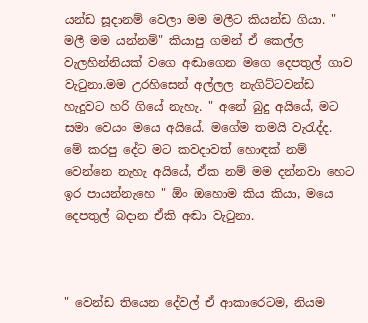යන්ඩ සූදානම් වෙලා මම මලීට කියන්ඩ ගියා. " මලී මම යන්නම්" කියාපු ගමන් ඒ කෙල්ල වැලහින්නියක් වගෙ අඬාගෙන මගෙ දෙපතුල් ගාව වැටුනා.මම උරහිසෙන් අල්ලල නැගිට්ටවන්ඩ හැදුවට හරි ගියේ නැහැ. " අනේ බුදු අයියේ, මට සමා වෙයං මයෙ අයියේ. මගේම තමයි වැරැද්ද. මේ කරපු දේට මට කවදාවත් හොඳක් නම් වෙන්නෙ නැහැ අයියේ, ඒක නම් මම දන්නවා හෙට ඉර පායන්නැහෙ " ඕං ඔහොම කිය කියා, මයෙ දෙපතුල් බදාන ඒකි අඬා වැටුනා.



" වෙන්ඩ තියෙන දේවල් ඒ ආකාරෙටම, නියම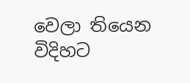වෙලා තියෙන විදිහට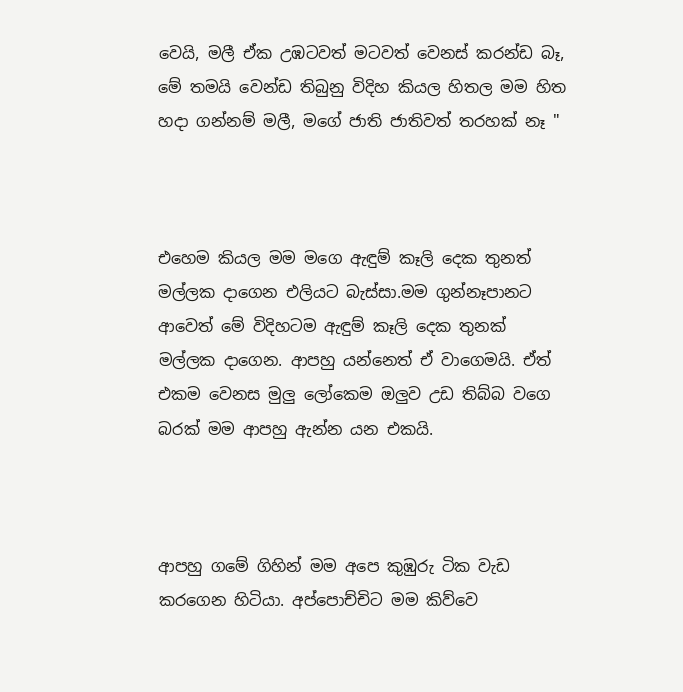වෙයි, මලී ඒක උඹටවත් මටවත් වෙනස් කරන්ඩ බෑ, මේ තමයි වෙන්ඩ තිබුනු විදිහ කියල හිතල මම හිත හදා ගන්නම් මලී, මගේ ජාති ජාතිවත් තරහක් නෑ "



එහෙම කියල මම මගෙ ඇඳුම් කෑලි දෙක තුනත් මල්ලක දාගෙන එලියට බැස්සා.මම ගුන්නෑපානට ආවෙත් මේ විදිහටම ඇඳුම් කෑලි දෙක තුනක් මල්ලක දාගෙන. ආපහු යන්නෙත් ඒ වාගෙමයි. ඒත් එකම වෙනස මුලු ලෝකෙම ඔලුව උඩ තිබ්බ වගෙ බරක් මම ආපහු ඇන්න යන එකයි.



ආපහු ගමේ ගිහින් මම අපෙ කුඹුරු ටික වැඩ කරගෙන හිටියා. අප්පොච්චිට මම කිව්වෙ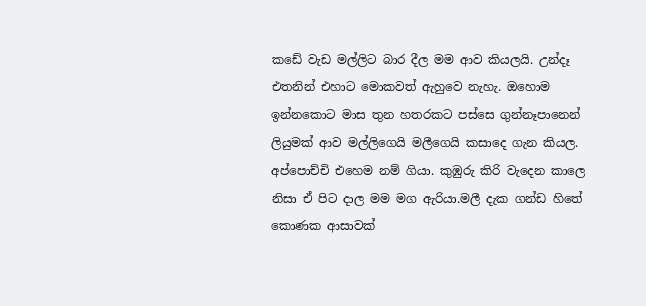කඩේ වැඩ මල්ලිට බාර දීල මම ආව කියලයි. උන්දෑ එතනින් එහාට මොකවත් ඇහුවෙ නැහැ. ඔහොම ඉන්නකොට මාස තුන හතරකට පස්සෙ ගුන්නෑපානෙන් ලියුමක් ආව මල්ලිගෙයි මලීගෙයි කසාදෙ ගැන කියල. අප්පොච්චි එහෙම නම් ගියා. කුඹුරු කිරි වැදෙන කාලෙ නිසා ඒ පිට දාල මම මග ඇරියා.මලී දැක ගන්ඩ හිතේ කොණක ආසාවක්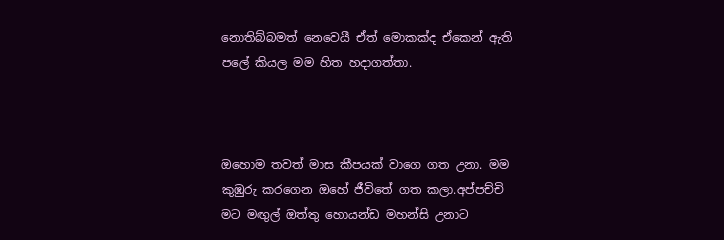නොතිබ්බමත් නෙවෙයී ඒත් මොකක්ද ඒකෙන් ඇති පලේ කියල මම හිත හදාගත්තා.



ඔහොම තවත් මාස කීපයක් වාගෙ ගත උනා. මම කුඹුරු කරගෙන ඔහේ ජීවිතේ ගත කලා.අප්පච්චි මට මඟුල් ඔත්තු හොයන්ඩ මහන්සි උනාට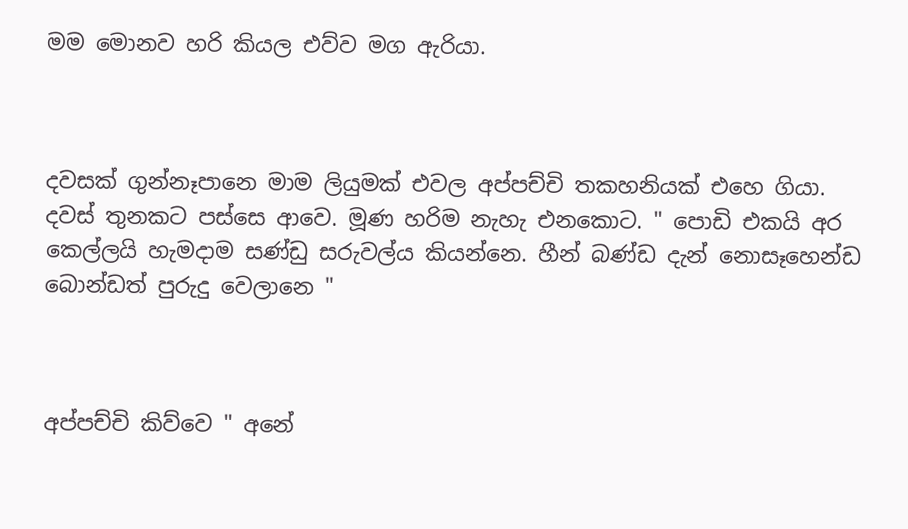මම මොනව හරි කියල එව්ව මග ඇරියා.



දවසක් ගුන්නෑපානෙ මාම ලියුමක් එවල අප්පච්චි තකහනියක් එහෙ ගියා. දවස් තුනකට පස්සෙ ආවෙ. මූණ හරිම නැහැ එනකොට. " පොඩි එකයි අර කෙල්ලයි හැමදාම සණ්ඩු සරුවල්ය කියන්නෙ. හීන් බණ්ඩ දැන් නොසෑහෙන්ඩ බොන්ඩත් පුරුදු වෙලානෙ "



අප්පච්චි කිව්වෙ " අනේ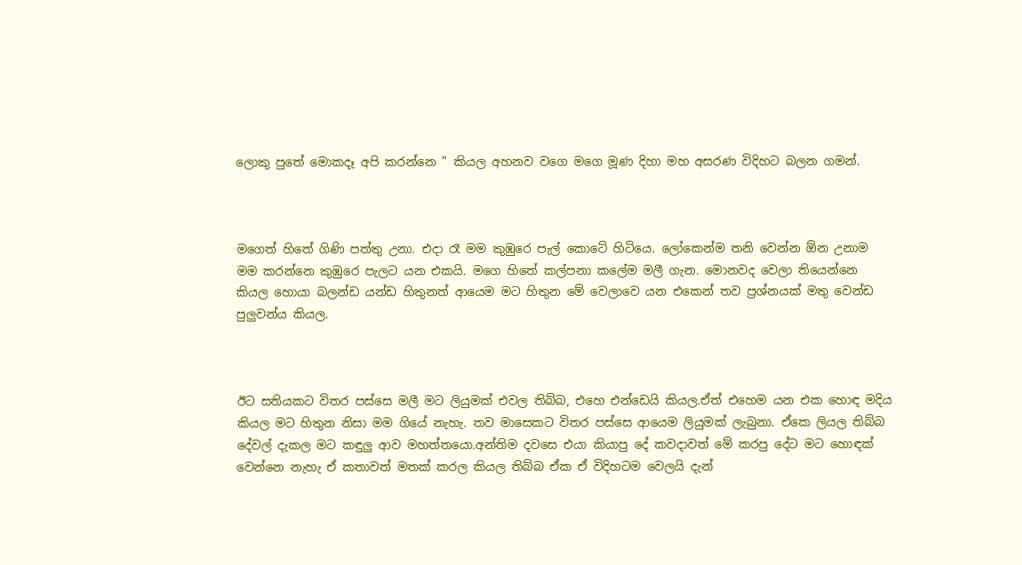ලොකු පුතේ මොකදෑ අපි කරන්නෙ " කියල අහනව වගෙ මගෙ මූණ දිහා මහ අසරණ විදිහට බලන ගමන්.



මගෙත් හිතේ ගිණි පත්තු උනා. එදා රෑ මම කුඹුරෙ පැල් කොටේ හිටියෙ. ලෝකෙන්ම තනි වෙන්න ඕන උනාම මම කරන්නෙ කුඹුරෙ පැලට යන එකයි. මගෙ හිතේ කල්පනා කලේම මලී ගැන. මොනවද වෙලා තියෙන්නෙ කියල හොයා බලන්ඩ යන්ඩ හිතුනත් ආයෙම මට හිතුන මේ වෙලාවෙ යන එකෙන් තව ප්‍රශ්නයක් මතු වෙන්ඩ පුලුවන්ය කියල.



ඊට සතියකට විතර පස්සෙ මලී මට ලියුමක් එවල තිබ්බ, එහෙ එන්ඩෙයි කියල.ඒත් එහෙම යන එක හොඳ මදිය කියල මට හිතුන නිසා මම ගියේ නැහැ. තව මාසෙකට විතර පස්සෙ ආයෙම ලියුමක් ලැබුනා. ඒකෙ ලියල තිබ්බ දේවල් දැකල මට කඳුලු ආව මහත්තයො.අන්තිම දවසෙ එයා කියාපු දේ කවදාවත් මේ කරපු දේට මට හොඳක් වෙන්නෙ නැහැ ඒ කතාවත් මතක් කරල කියල තිබ්බ ඒක ඒ විදිහටම වෙලයි දැන්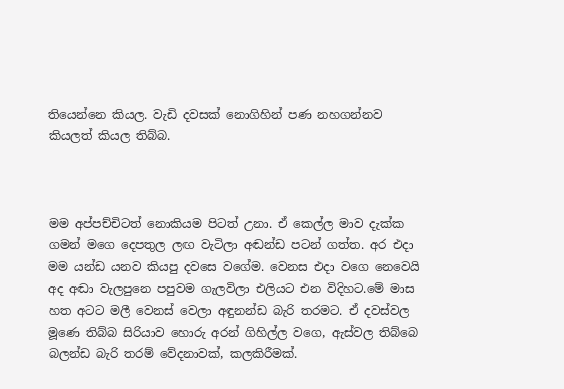තියෙන්නෙ කියල. වැඩි දවසක් නොගිහින් පණ නහගන්නව කියලත් කියල තිබ්බ.



මම අප්පච්චිටත් නොකියම පිටත් උනා. ඒ කෙල්ල මාව දැක්ක ගමන් මගෙ දෙපතුල ලඟ වැටිලා අඬන්ඩ පටන් ගත්ත. අර එදා මම යන්ඩ යනව කියපු දවසෙ වගේම. වෙනස එදා වගෙ නෙවෙයි අද අඬා වැලපුනෙ පපුවම ගැලවිලා එලියට එන විදිහට.මේ මාස හත අටට මලී වෙනස් වෙලා අඳුනන්ඩ බැරි තරමට. ඒ දවස්වල මූණෙ තිබ්බ සිරියාව හොරු අරන් ගිහිල්ල වගෙ, ඇස්වල තිබ්බෙ බලන්ඩ බැරි තරම් වේදනාවක්, කලකිරීමක්.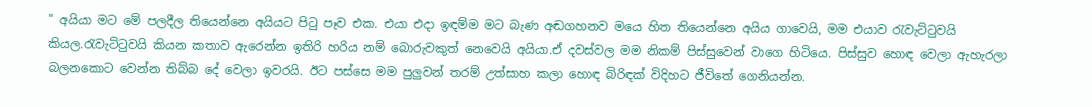" අයියා මට මේ පලදීල තියෙන්නෙ අයියට පිටු පෑව එක. එයා එදා ඉඳම්ම මට බැණ අඬගහනව මයෙ හිත තියෙන්නෙ අයිය ගාවෙයි, මම එයාව රැවැට්ටුවයි කියල.රැවැට්ටුවයි කියන කතාව ඇරෙන්න ඉතිරි හරිය නම් බොරුවකුත් නෙවෙයි අයියා.ඒ දවස්වල මම නිකම් පිස්සුවෙන් වාගෙ හිටියෙ. පිස්සුව හොඳ වෙලා ඇහැරලා බලනකොට වෙන්න තිබ්බ දේ වෙලා ඉවරයි. ඊට පස්සෙ මම පුලුවන් තරම් උත්සාහ කලා හොඳ බිරිඳක් විදිහට ජීවිතේ ගෙනියන්න.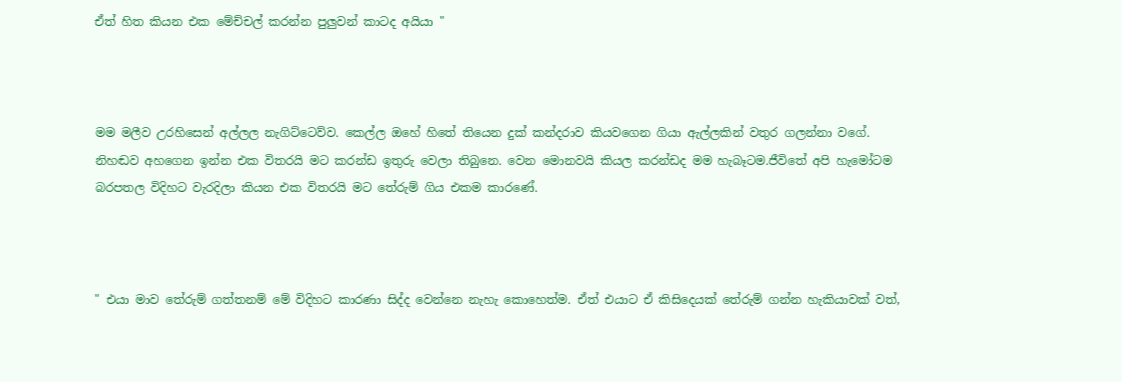ඒත් හිත කියන එක මේච්චල් කරන්න පුලුවන් කාටද අයියා "



මම මලීව උරහිසෙන් අල්ලල නැගිට්ටෙව්ව. කෙල්ල ඔහේ හිතේ තියෙන දුක් කන්දරාව කියවගෙන ගියා ඇල්ලකින් වතුර ගලන්නා වගේ. නිහඬව අහගෙන ඉන්න එක විතරයි මට කරන්ඩ ඉතුරු වෙලා තිබුනෙ. වෙන මොනවයි කියල කරන්ඩද මම හැබෑටම.ජීවිතේ අපි හැමෝටම බරපතල විදිහට වැරදිලා කියන එක විතරයි මට තේරුම් ගිය එකම කාරණේ.



" එයා මාව තේරුම් ගත්තනම් මේ විදිහට කාරණා සිද්ද වෙන්නෙ නැහැ කොහෙත්ම. ඒත් එයාට ඒ කිසිදෙයක් තේරුම් ගන්න හැකියාවක් වත්,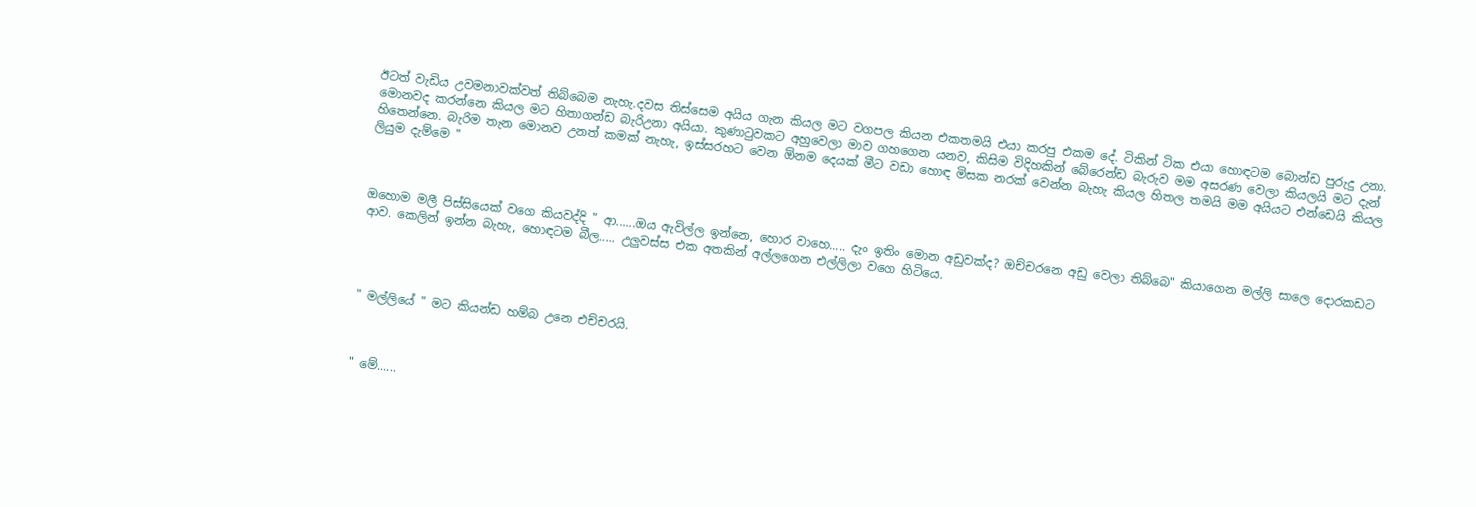ඊටත් වැඩිය උවමනාවක්වත් තිබ්බෙම නැහැ.දවස තිස්සෙම අයිය ගැන කියල මට වගපල කියන එකතමයි එයා කරපු එකම දේ. ටිකින් ටික එයා හොඳටම බොන්ඩ පුරුදු උනා. මොනවද කරන්නෙ කියල මට හිතාගන්ඩ බැරිඋනා අයියා. කුණාටුවකට අහුවෙලා මාව ගහගෙන යනව, කිසිම විදිහකින් බේරෙන්ඩ බැරුව මම අසරණ වෙලා කියලයි මට දැන් හිතෙන්නෙ. බැරිම තැන මොනව උනත් කමක් නැහැ, ඉස්සරහට වෙන ඕනම දෙයක් මීට වඩා හොඳ මිසක නරක් වෙන්න බැහැ කියල හිතල තමයි මම අයියට එන්ඩෙයි කියල ලියුම දැම්මෙ "



ඔහොම මලී පිස්සියෙක් වගෙ කියවද්දි " ආ......ඔය ඇවිල්ල ඉන්නෙ, හොර වාහෙ..... දැං ඉතිං මොන අඩුවක්ද? ඔච්චරනෙ අඩු වෙලා තිබ්බෙ" කියාගෙන මල්ලි සාලෙ දොරකඩට ආව. කෙලින් ඉන්න බැහැ, හොඳටම බීල..... උලුවස්ස එක අතකින් අල්ලගෙන එල්ලිලා වගෙ හිටියෙ.




" මල්ලියේ " මට කියන්ඩ හම්බ උනෙ එච්චරයි.



" මේ......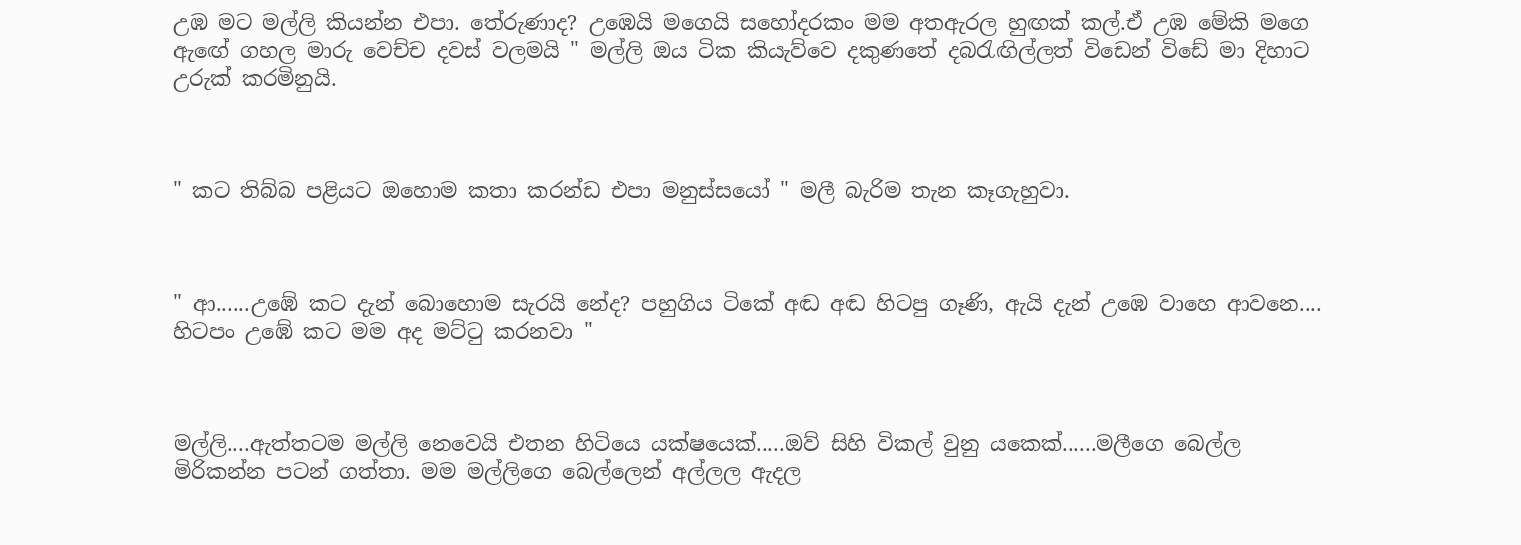උඹ මට මල්ලි කියන්න එපා. තේරුණාද? උඹෙයි මගෙයි සහෝදරකං මම අතඇරල හුඟක් කල්.ඒ උඹ මේකි මගෙ ඇඟේ ගහල මාරු වෙච්ච දවස් වලමයි " මල්ලි ඔය ටික කියැව්වෙ දකුණතේ දබරැඟිල්ලත් විඩෙන් විඩේ මා දිහාට උරුක් කරමිනුයි.



" කට තිබ්බ පළියට ඔහොම කතා කරන්ඩ එපා මනුස්සයෝ " මලී බැරිම තැන කෑගැහුවා.



" ආ......උඹේ කට දැන් බොහොම සැරයි නේද? පහුගිය ටිකේ අඬ අඬ හිටපු ගෑණි, ඇයි දැන් උඹෙ වාහෙ ආවනෙ.... හිටපං උඹේ කට මම අද මට්ටු කරනවා "



මල්ලි....ඇත්තටම මල්ලි නෙවෙයි එතන හිටියෙ යක්ෂයෙක්.....ඔව් සිහි විකල් වුනු යකෙක්......මලීගෙ බෙල්ල මිරිකන්න පටන් ගත්තා. මම මල්ලිගෙ බෙල්ලෙන් අල්ලල ඇදල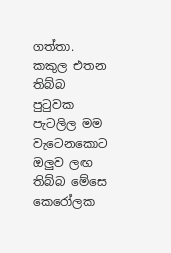ගත්තා. කකුල එතන තිබ්බ පුටුවක පැටලිල මම වැටෙනකොට ඔලුව ලඟ තිබ්බ මේසෙ කෙරෝලක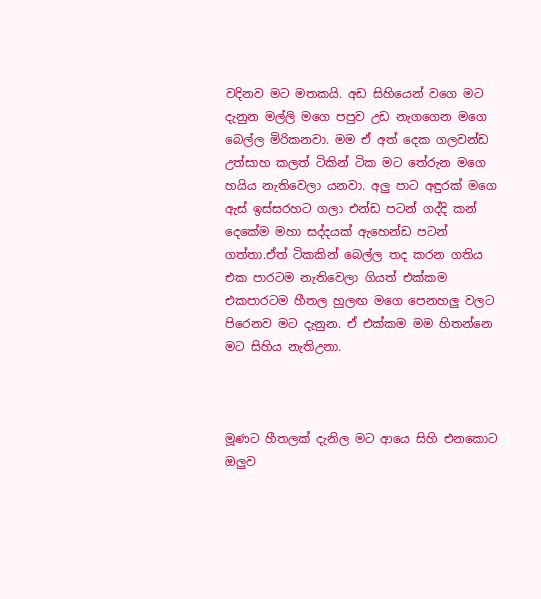වදිනව මට මතකයි. අඩ සිහියෙන් වගෙ මට දැනුන මල්ලි මගෙ පපුව උඩ නැගගෙන මගෙ බෙල්ල මිරිකනවා. මම ඒ අත් දෙක ගලවන්ඩ උත්සාහ කලත් ටිකින් ටික මට තේරුන මගෙ හයිය නැතිවෙලා යනවා. අලු පාට අඳුරක් මගෙ ඇස් ඉස්සරහට ගලා එන්ඩ පටන් ගද්දි කන් දෙකේම මහා සද්දයක් ඇහෙන්ඩ පටන් ගත්තා.ඒත් ටිකකින් බෙල්ල තද කරන ගතිය එක පාරටම නැතිවෙලා ගියත් එක්කම එකපාරටම හීතල හුලඟ මගෙ පෙනහලු වලට පිරෙනව මට දැනුන. ඒ එක්කම මම හිතන්නෙ මට සිහිය නැතිඋනා.



මූණට හීතලක් දැනිල මට ආයෙ සිහි එනකොට ඔලුව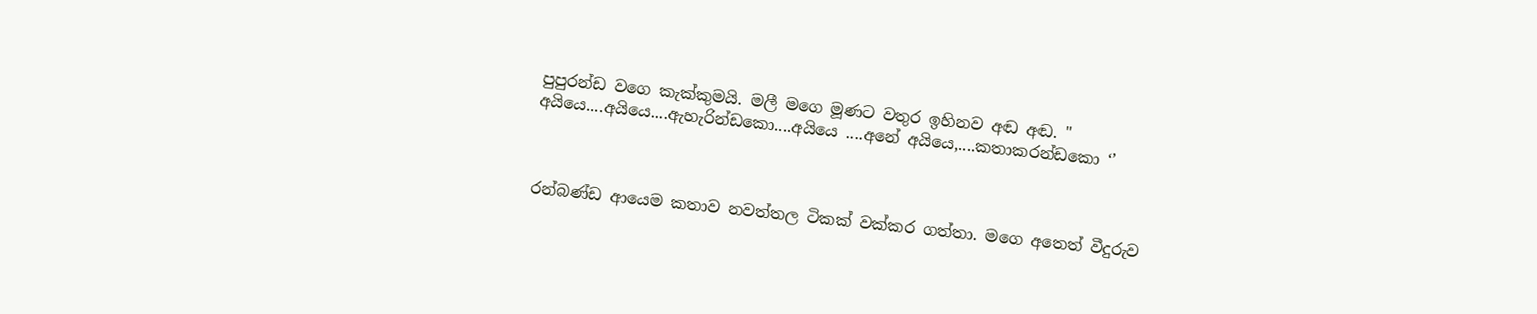පුපුරන්ඩ වගෙ කැක්කුමයි. මලී මගෙ මූණට වතුර ඉහිනව අඬ අඬ. " අයියෙ....අයියෙ....ඇහැරින්ඩකො....අයියෙ ....අනේ අයියෙ,....කතාකරන්ඩකො ‘’



රන්බණ්ඩ ආයෙම කතාව නවත්තල ටිකක් වක්කර ගත්තා. මගෙ අතෙත් වීදුරුව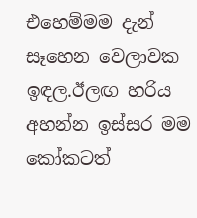එහෙම්මම දැන් සෑහෙන වෙලාවක ඉඳල.ඊලඟ හරිය අහන්න ඉස්සර මම කෝකටත්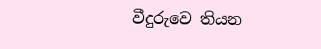වීදුරුවෙ තියන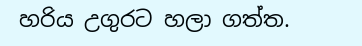හරිය උගුරට හලා ගත්ත.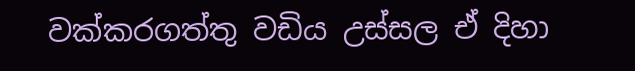වක්කරගත්තු වඩිය උස්සල ඒ දිහා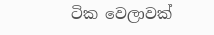ටික වෙලාවක්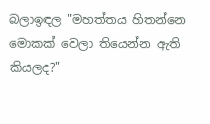බලාඉඳල "මහත්තය හිතන්නෙ මොකක් වෙලා තියෙන්න ඇති කියලද?"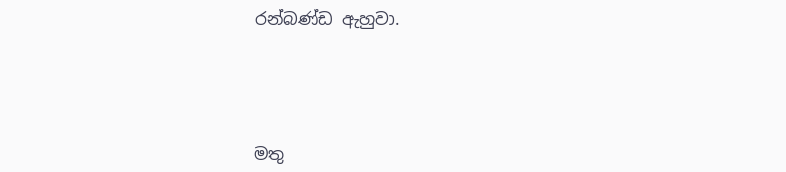රන්බණ්ඩ ඇහුවා.




මතු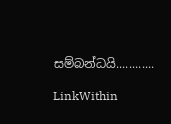සම්බන්ධයි............

LinkWithin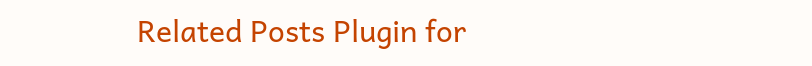Related Posts Plugin for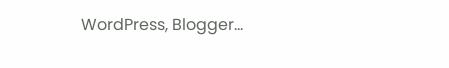WordPress, Blogger...